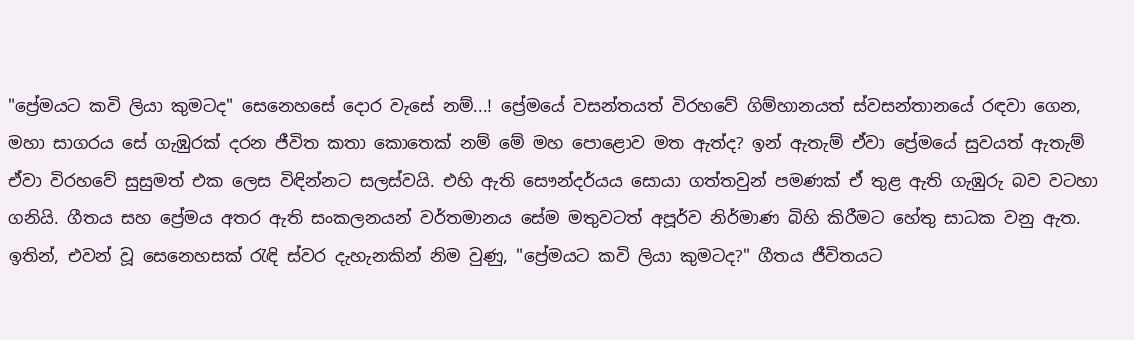"ප්‍රේමයට කවි ලියා කුමටද" සෙනෙහසේ දොර වැසේ නම්...! ප්‍රේමයේ වසන්තයත් විරහවේ ගිම්හානයත් ස්වසන්තානයේ රඳවා ගෙන, මහා සාගරය සේ ගැඹුරක් දරන ජීවිත කතා කොතෙක් නම් මේ මහ පොළොව මත ඇත්ද? ඉන් ඇතැම් ඒවා ප්‍රේමයේ සුවයත් ඇතැම් ඒවා විරහවේ සුසුමත් එක ලෙස විඳින්නට සලස්වයි. එහි ඇති සෞන්දර්යය සොයා ගත්තවුන් පමණක් ඒ තුළ ඇති ගැඹුරු බව වටහා ගනියි. ගීතය සහ ප්‍රේමය අතර ඇති සංකලනයන් වර්තමානය සේම මතුවටත් අපූර්ව නිර්මාණ බිහි කිරීමට හේතු සාධක වනු ඇත. ඉතින්, එවන් වූ සෙනෙහසක් රැඳි ස්වර දැහැනකින් නිම වුණු, "ප්‍රේමයට කවි ලියා කුමටද?" ගීතය ජීවිතයට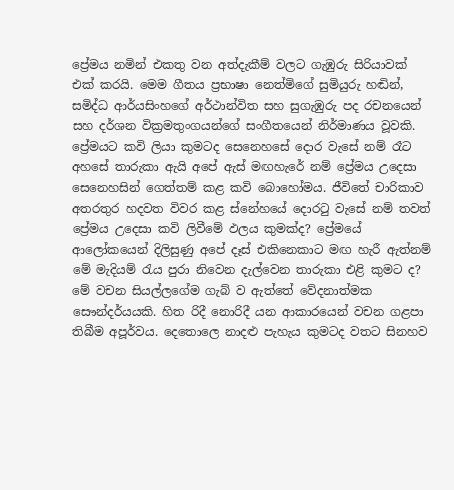ප්‍රේමය නමින් එකතු වන අත්දැකීම් වලට ගැඹුරු සිරියාවක් එක් කරයි. මෙම ගීතය ප්‍රභාෂා නෙත්මිගේ සුමියුරු හඬින්, සමිද්ධ ආර්යසිංහගේ අර්ථාන්විත සහ සුගැඹුරු පද රචනයෙන් සහ දර්ශන වික්‍රමතුංගයන්ගේ සංගීතයෙන් නිර්මාණය වූවකි. ප්‍රේමයට කවි ලියා කුමටද සෙනෙහසේ දොර වැසේ නම් රෑට අහසේ තාරුකා ඇයි අපේ ඇස් මඟහැරේ නම් ප්‍රේමය උදෙසා සෙනෙහසින් ගෙත්තම් කළ කවි බොහෝමය. ජීවිතේ චාරිකාව අතරතුර හදවත විවර කළ ස්නේහයේ දොරටු වැසේ නම් තවත් ප්‍රේමය උදෙසා කවි ලිවීමේ ඵලය කුමක්ද? ප්‍රේමයේ ආලෝකයෙන් දිලිසුණු අපේ දෑස් එකිනෙකාට මඟ හැරී ඇත්නම් මේ මැදියම් රැය පුරා නිවෙන දැල්වෙන තාරුකා එළි කුමට ද? මේ වචන සියල්ලගේම ගැබ් ව ඇත්තේ වේදනාත්මක සෞන්දර්යයකි. හිත රිදී නොරිදී යන ආකාරයෙන් වචන ගළපා තිබීම අපූර්වය. දෙතොලෙ නාදළු පැහැය කුමටද වතට සිනහව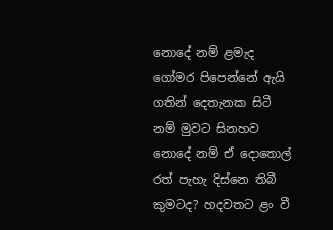නොදේ නම් ළමැද ගෝමර පිපෙන්නේ ඇයි ගතින් දෙතැනක සිටී නම් මුවට සිනහව නොදේ නම් ඒ දොතොල් රත් පැහැ දිස්නෙ තිබී කුමටද? හදවතට ළං වී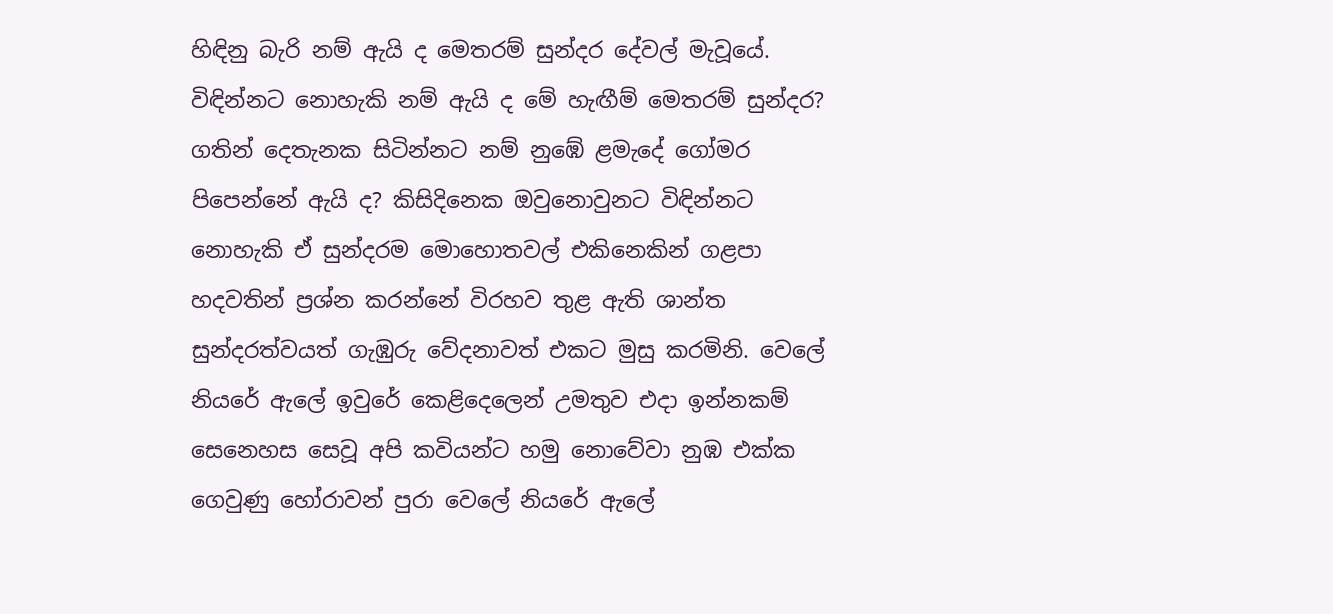හිඳිනු බැරි නම් ඇයි ද මෙතරම් සුන්දර දේවල් මැවූයේ. විඳින්නට නොහැකි නම් ඇයි ද මේ හැඟීම් මෙතරම් සුන්දර? ගතින් දෙතැනක සිටින්නට නම් නුඹේ ළමැදේ ගෝමර පිපෙන්නේ ඇයි ද? කිසිදිනෙක ඔවුනොවුනට විඳින්නට නොහැකි ඒ සුන්දරම මොහොතවල් එකිනෙකින් ගළපා හදවතින් ප්‍රශ්න කරන්නේ විරහව තුළ ඇති ශාන්ත සුන්දරත්වයත් ගැඹුරු වේදනාවත් එකට මුසු කරමිනි. වෙලේ නියරේ ඇලේ ඉවුරේ කෙළිදෙලෙන් උමතුව එදා ඉන්නකම් සෙනෙහස සෙවූ අපි කවියන්ට හමු නොවේවා නුඹ එක්ක ගෙවුණු හෝරාවන් පුරා වෙලේ නියරේ ඇලේ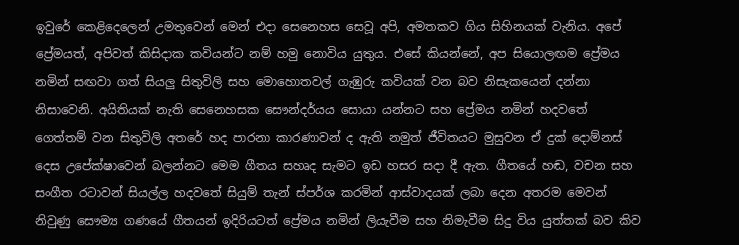ඉවුරේ කෙළිදෙලෙන් උමතුවෙන් මෙන් එදා සෙනෙහස සෙවූ අපි, අමතකව ගිය සිහිනයක් වැනිය. අපේ ප්‍රේමයත්, අපිවත් කිසිදාක කවියන්ට නම් හමු නොවිය යුතුය. එසේ කියන්නේ, අප සියොලඟම ප්‍රේමය නමින් සඟවා ගත් සියලු සිතුවිලි සහ මොහොතවල් ගැඹුරු කවියක් වන බව නිසැකයෙන් දන්නා නිසාවෙනි. අයිතියක් නැති සෙනෙහසක සෞන්දර්යය සොයා යන්නට සහ ප්‍රේමය නමින් හදවතේ ගෙත්තම් වන සිතුවිලි අතරේ හද පාරනා කාරණාවන් ද ඇති නමුත් ජීවිතයට මුසුවන ඒ දුක් දොම්නස් දෙස උපේක්ෂාවෙන් බලන්නට මෙම ගීතය සහෘද සැමට ඉඩ හසර සදා දී ඇත. ගීතයේ හඬ, වචන සහ සංගීත රටාවන් සියල්ල හදවතේ සියුම් තැන් ස්පර්ශ කරමින් ආස්වාදයක් ලබා දෙන අතරම මෙවන් නිවුණු සෞම්‍ය ගණයේ ගීතයන් ඉදිරියටත් ප්‍රේමය නමින් ලියැවීම සහ නිමැවීම සිදු විය යුත්තක් බව කිව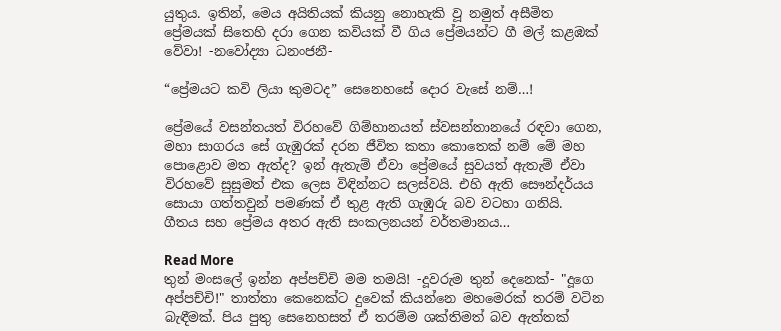යුතුය. ඉතින්, මෙය අයිතියක් කියනු නොහැකි වූ නමුත් අසීමිත ප්‍රේමයක් සිතෙහි දරා ගෙන කවියක් වී ගිය ප්‍රේමයන්ට ගී මල් කළඹක් වේවා! -නවෝද්‍යා ධනංජනී-

“ප්‍රේමයට කවි ලියා කුමටද” සෙනෙහසේ දොර වැසේ නම්…!

ප්‍රේමයේ වසන්තයත් විරහවේ ගිම්හානයත් ස්වසන්තානයේ රඳවා ගෙන, මහා සාගරය සේ ගැඹුරක් දරන ජීවිත කතා කොතෙක් නම් මේ මහ පොළොව මත ඇත්ද? ඉන් ඇතැම් ඒවා ප්‍රේමයේ සුවයත් ඇතැම් ඒවා විරහවේ සුසුමත් එක ලෙස විඳින්නට සලස්වයි. එහි ඇති සෞන්දර්යය සොයා ගත්තවුන් පමණක් ඒ තුළ ඇති ගැඹුරු බව වටහා ගනියි.   ගීතය සහ ප්‍රේමය අතර ඇති සංකලනයන් වර්තමානය…

Read More
තුන් මංසලේ ඉන්න අප්පච්චි මම තමයි! -දූවරුම තුන් දෙනෙක්- "දූගෙ අප්පච්චි!" තාත්තා කෙනෙක්ට දුවෙක් කියන්නෙ මහමෙරක් තරම් වටින බැඳීමක්. පිය පුතු සෙනෙහසත් ඒ තරම්ම ශක්තිමත් බව ඇත්තක්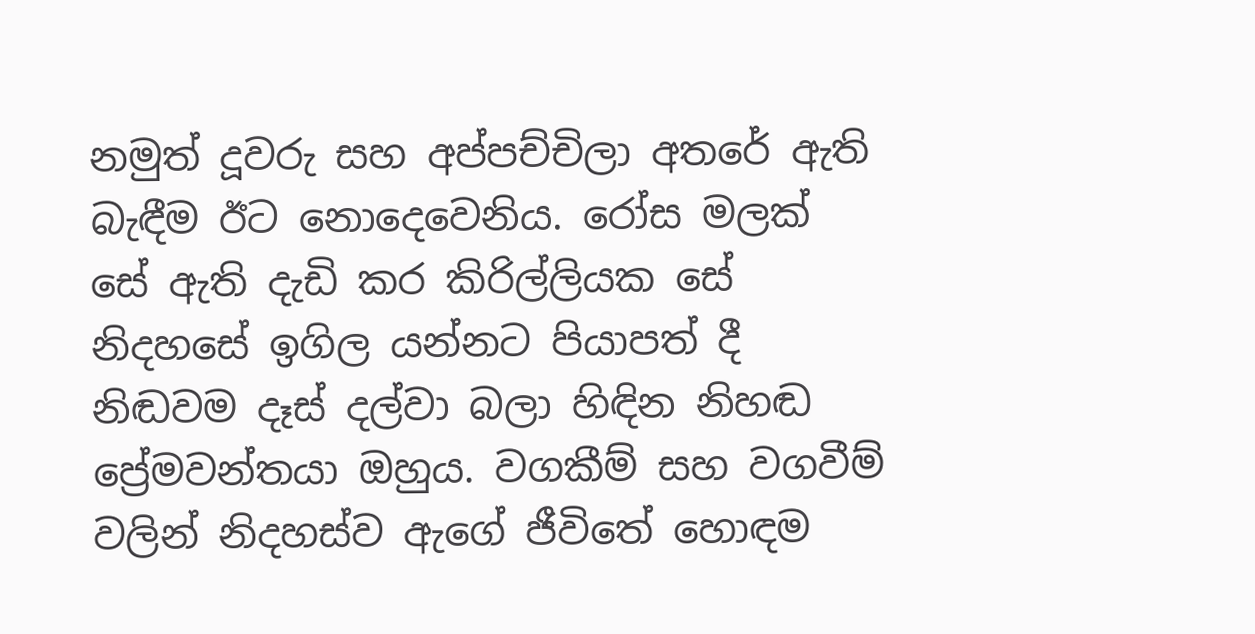නමුත් දූවරු සහ අප්පච්චිලා අතරේ ඇති බැඳීම ඊට නොදෙවෙනිය. රෝස මලක් සේ ඇති දැඩි කර කිරිල්ලියක සේ නිදහසේ ඉගිල යන්නට පියාපත් දී නිඬවම දෑස් දල්වා බලා හිඳින නිහඬ ප්‍රේමවන්තයා ඔහුය. වගකීම් සහ වගවීම් වලින් නිදහස්ව ඇගේ ජීවිතේ හොඳම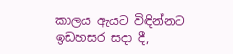කාලය ඇයට විඳින්නට ඉඩහසර සදා දී,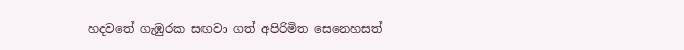හදවතේ ගැඹුරක සඟවා ගත් අපිරිමිත සෙනෙහසත්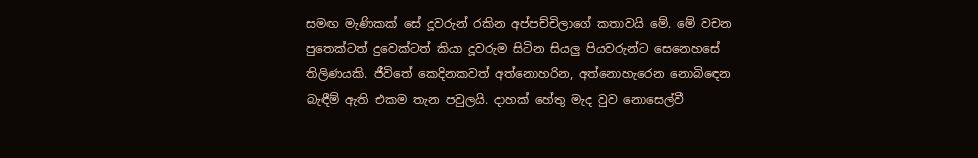සමඟ මැණිකක් සේ දූවරුන් රකින අප්පච්චිලාගේ කතාවයි මේ. මේ වචන පුතෙක්ටත් දුවෙක්ටත් කියා දූවරුම සිටින සියලු පියවරුන්ට සෙනෙහසේ තිලිණයකි. ජීවිතේ කෙදිනකවත් අත්නොහරින, අත්නොහැරෙන නොබිඳෙන බැඳීම් ඇති එකම තැන පවුලයි. දාහක් හේතු මැද වුව නොසෙල්වී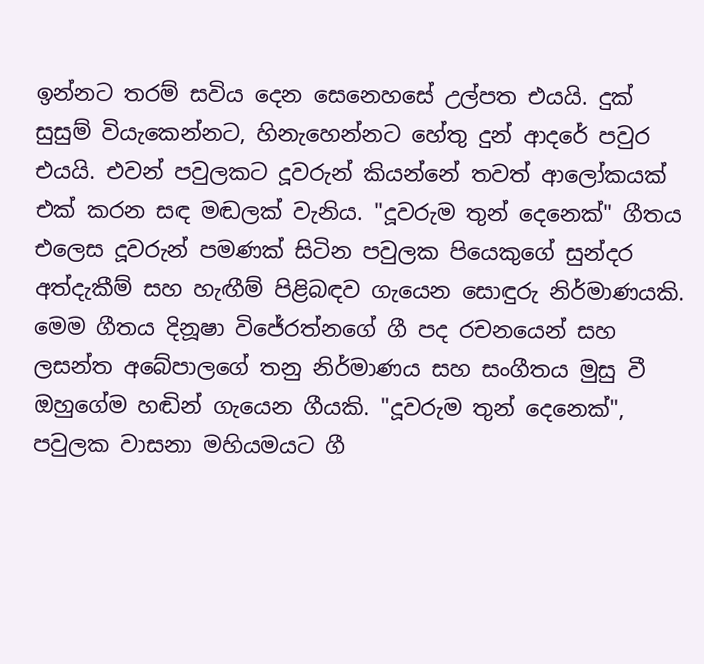ඉන්නට තරම් සවිය දෙන සෙනෙහසේ උල්පත එයයි. දුක් සුසුම් වියැකෙන්නට, හිනැහෙන්නට හේතු දුන් ආදරේ පවුර එයයි. එවන් පවුලකට දූවරුන් කියන්නේ තවත් ආලෝකයක් එක් කරන සඳ මඬලක් වැනිය. "දූවරුම තුන් දෙනෙක්" ගීතය එලෙස දූවරුන් පමණක් සිටින පවුලක පියෙකුගේ සුන්දර අත්දැකීම් සහ හැඟීම් පිළිබඳව ගැයෙන සොඳුරු නිර්මාණයකි. මෙම ගීතය දිනූෂා විජේරත්නගේ ගී පද රචනයෙන් සහ ලසන්ත අබේපාලගේ තනු නිර්මාණය සහ සංගීතය මුසු වී ඔහුගේම හඬින් ගැයෙන ගීයකි. "දූවරුම තුන් දෙනෙක්", පවුලක වාසනා මහියමයට ගී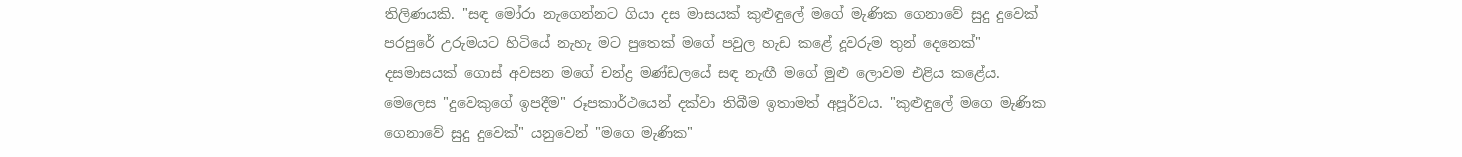තිලිණයකි. "සඳ මෝරා නැගෙන්නට ගියා දස මාසයක් කුළුඳුලේ මගේ මැණික ගෙනාවේ සුදු දුවෙක් පරපුරේ උරුමයට හිටියේ නැහැ මට පුතෙක් මගේ පවුල හැඩ කළේ දූවරුම තුන් දෙනෙක්" දසමාසයක් ගොස් අවසන මගේ චන්ද්‍ර මණ්ඩලයේ සඳ නැඟී මගේ මුළු ලොවම එළිය කළේය. මෙලෙස "දුවෙකුගේ ඉපදීම" රූපකාර්ථයෙන් දක්වා තිබීම ඉතාමත් අපූර්වය. "කුළුඳුලේ මගෙ මැණික ගෙනාවේ සුදු දුවෙක්" යනුවෙන් "මගෙ මැණික"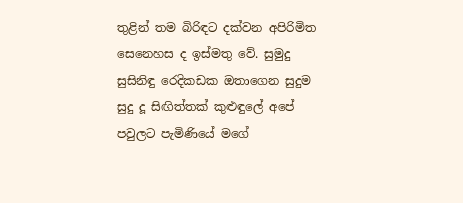තුළින් තම බිරිඳට දක්වන අපිරිමිත සෙනෙහස ද ඉස්මතු වේ. සුමුදු සුසිනිඳු රෙදිකඩක ඔතාගෙන සුදුම සුදු දූ සිඟිත්තක් කුළුඳුලේ අපේ පවුලට පැමිණියේ මගේ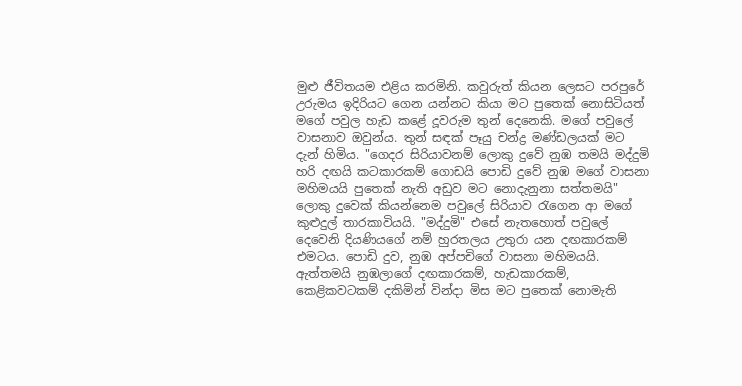මුළු ජීවිතයම එළිය කරමිනි. කවුරුත් කියන ලෙසට පරපුරේ උරුමය ඉදිරියට ගෙන යන්නට කියා මට පුතෙක් නොසිටියත් මගේ පවුල හැඩ කළේ දූවරුම තුන් දෙනෙකි. මගේ පවුලේ වාසනාව ඔවුන්ය. තුන් සඳක් පෑයු චන්ද්‍ර මණ්ඩලයක් මට දැන් හිමිය. "ගෙදර සිරියාවනම් ලොකු දුවේ නුඹ තමයි මද්දුමි හරි දඟයි කටකාරකම් ගොඩයි පොඩි දුවේ නුඹ මගේ වාසනා මහිමයයි පුතෙක් නැති අඩුව මට නොදැනුනා සත්තමයි" ලොකු දුවෙක් කියන්නෙම පවුලේ සිරියාව රැගෙන ආ මගේ කුළුදුල් තාරකාවියයි. "මද්දුමි" එසේ නැතහොත් පවුලේ දෙවෙනි දියණියගේ නම් හුරතලය උතුරා යන දඟකාරකම් එමටය. පොඩි දුව, නුඹ අප්පචිගේ වාසනා මහිමයයි. ඇත්තමයි නුඹලාගේ දඟකාරකම්, හැඩකාරකම්, කෙළිකවටකම් දකිමින් වින්දා මිස මට පුතෙක් නොමැති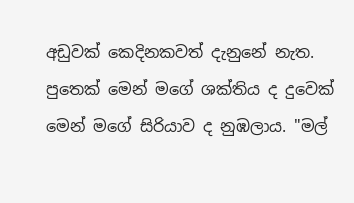අඩුවක් කෙදිනකවත් දැනුනේ නැත. පුතෙක් මෙන් මගේ ශක්තිය ද දුවෙක් මෙන් මගේ සිරියාව ද නුඹලාය. "මල්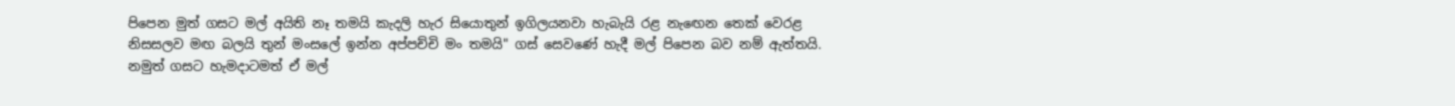පිපෙන මුත් ගසට මල් අයිති නෑ තමයි කැදලි හැර සියොතුන් ඉගිලයනවා හැබැයි රළ නැඟෙන තෙක් වෙරළ නිසසලව මඟ බලයි තුන් මංසලේ ඉන්න අප්පච්චි මං තමයි" ගස් සෙවණේ හැදී මල් පිපෙන බව නම් ඇත්තයි. නමුත් ගසට හැමදාටමත් ඒ මල්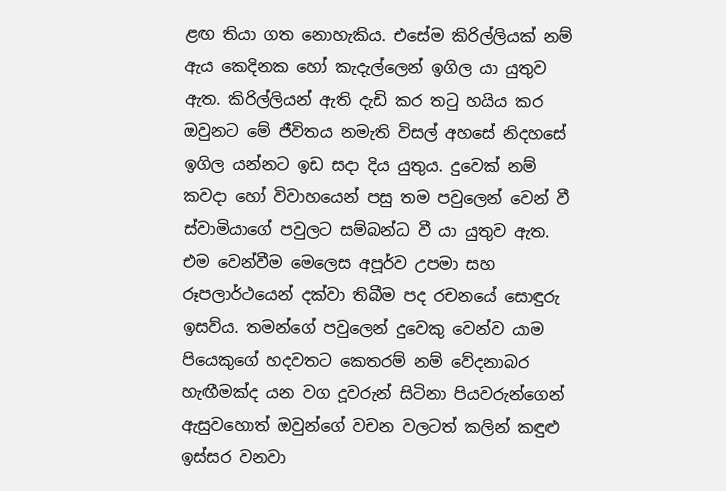ළඟ තියා ගත නොහැකිය. එසේම කිරිල්ලියක් නම් ඇය කෙදිනක හෝ කැදැල්ලෙන් ඉගිල යා යුතුව ඇත. කිරිල්ලියන් ඇති දැඩි කර තටු හයිය කර ඔවුනට මේ ජීවිතය නමැති විසල් අහසේ නිදහසේ ඉගිල යන්නට ඉඩ සදා දිය යුතුය. දුවෙක් නම් කවදා හෝ විවාහයෙන් පසු තම පවුලෙන් වෙන් වී ස්වාමියාගේ පවුලට සම්බන්ධ වී යා යුතුව ඇත. එම වෙන්වීම මෙලෙස අපූර්ව උපමා සහ රූපලාර්ථයෙන් දක්වා තිබීම පද රචනයේ සොඳුරු ඉසව්ය. තමන්ගේ පවුලෙන් දුවෙකු වෙන්ව යාම පියෙකුගේ හදවතට කෙතරම් නම් වේදනාබර හැඟීමක්ද යන වග දූවරුන් සිටිනා පියවරුන්ගෙන් ඇසුවහොත් ඔවුන්ගේ වචන වලටත් කලින් කඳුළු ඉස්සර වනවා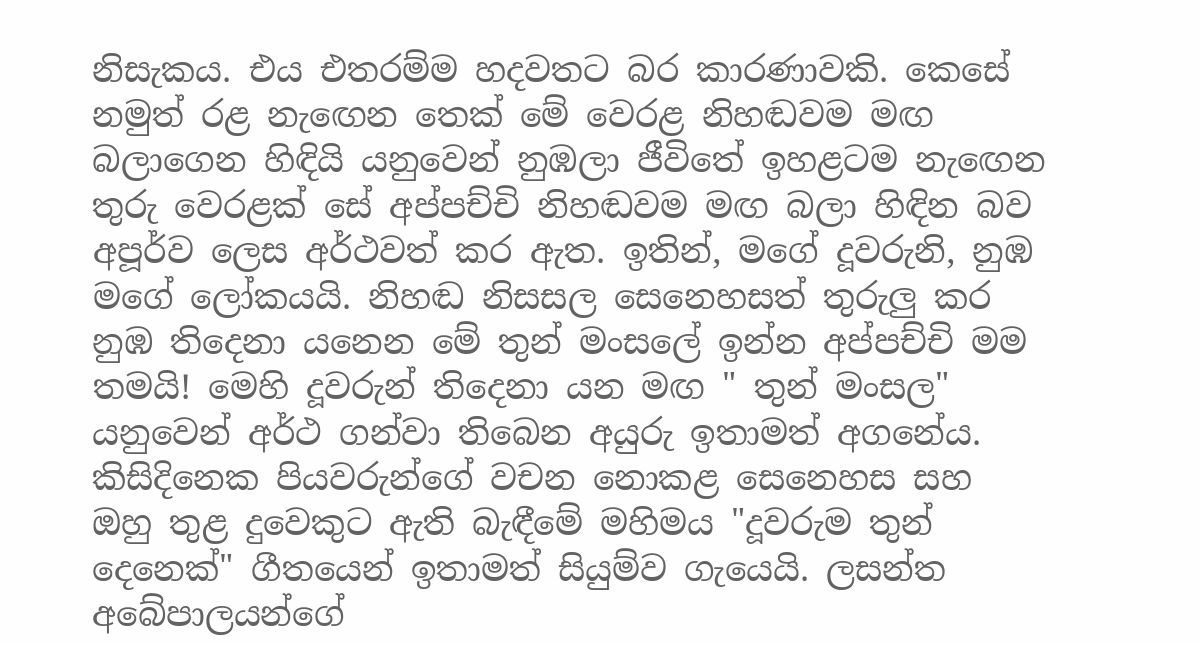නිසැකය. එය එතරම්ම හදවතට බර කාරණාවකි. කෙසේ නමුත් රළ නැඟෙන තෙක් මේ වෙරළ නිහඬවම මඟ බලාගෙන හිඳියි යනුවෙන් නුඹලා ජීවිතේ ඉහළටම නැඟෙන තුරු වෙරළක් සේ අප්පච්චි නිහඬවම මඟ බලා හිඳින බව අපූර්ව ලෙස අර්ථවත් කර ඇත. ඉතින්, මගේ දූවරුනි, නුඹ මගේ ලෝකයයි. නිහඬ නිසසල සෙනෙහසත් තුරුලු කර නුඹ තිදෙනා යනෙන මේ තුන් මංසලේ ඉන්න අප්පච්චි මම තමයි! මෙහි දූවරුන් තිදෙනා යන මඟ " තුන් මංසල" යනුවෙන් අර්ථ ගන්වා තිබෙන අයුරු ඉතාමත් අගනේය. කිසිදිනෙක පියවරුන්ගේ වචන නොකළ සෙනෙහස සහ ඔහු තුළ දුවෙකුට ඇති බැඳීමේ මහිමය "දූවරුම තුන් දෙනෙක්" ගීතයෙන් ඉතාමත් සියුම්ව ගැයෙයි. ලසන්ත අබේපාලයන්ගේ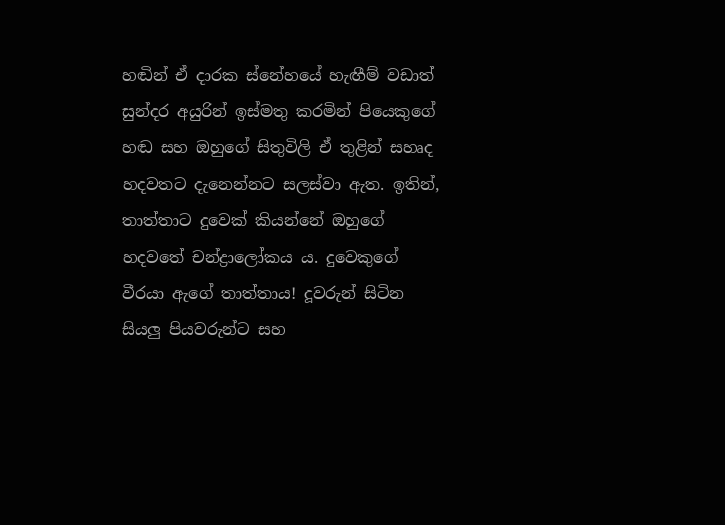හඬින් ඒ දාරක ස්නේහයේ හැඟීම් වඩාත් සුන්දර අයුරින් ඉස්මතු කරමින් පියෙකුගේ හඬ සහ ඔහුගේ සිතුවිලි ඒ තුළින් සහෘද හදවතට දැනෙන්නට සලස්වා ඇත. ඉතින්, තාත්තාට දුවෙක් කියන්නේ ඔහුගේ හදවතේ චන්ද්‍රාලෝකය ය. දුවෙකුගේ වීරයා ඇගේ තාත්තාය! දූවරුන් සිටින සියලු පියවරුන්ට සහ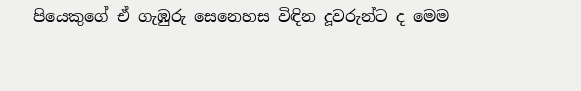පියෙකුගේ ඒ ගැඹුරු සෙනෙහස විඳින දූවරුන්ට ද මෙම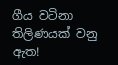ගීය වටිනා තිලිණයක් වනු ඇත!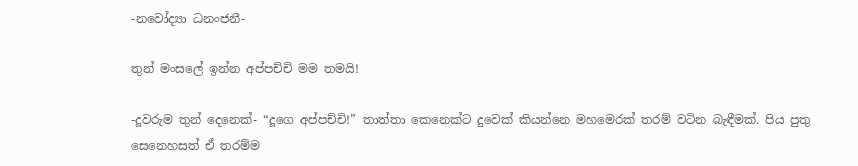-නවෝද්‍යා ධනංජනී-

තුන් මංසලේ ඉන්න අප්පච්චි මම තමයි!

-දූවරුම තුන් දෙනෙක්- “දූගෙ අප්පච්චි!” තාත්තා කෙනෙක්ට දුවෙක් කියන්නෙ මහමෙරක් තරම් වටින බැඳීමක්. පිය පුතු සෙනෙහසත් ඒ තරම්ම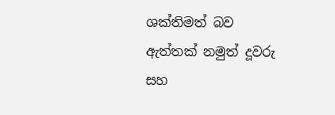ශක්තිමත් බව ඇත්තක් නමුත් දූවරු සහ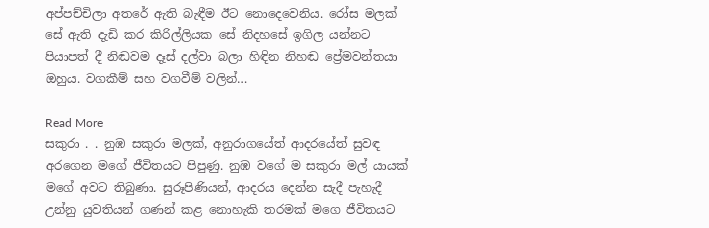අප්පච්චිලා අතරේ ඇති බැඳීම ඊට නොදෙවෙනිය. රෝස මලක් සේ ඇති දැඩි කර කිරිල්ලියක සේ නිදහසේ ඉගිල යන්නට පියාපත් දී නිඬවම දෑස් දල්වා බලා හිඳින නිහඬ ප්‍රේමවන්තයා ඔහුය. වගකීම් සහ වගවීම් වලින්…

Read More
සකුරා . . නුඹ සකුරා මලක්, අනුරාගයේත් ආදරයේත් සුවඳ අරගෙන මගේ ජීවිතයට පිපුණු. නුඹ වගේ ම සකුරා මල් යායක් මගේ අවට තිබුණා. සුරූපිණියන්, ආදරය දෙන්න සැදී පැහැදී උන්නු යුවතියන් ගණන් කළ නොහැකි තරමක් මගෙ ජීවිතයට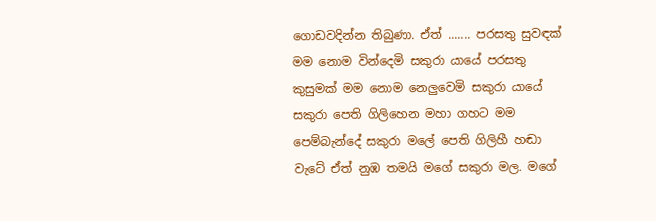ගොඩවදින්න තිබුණා. ඒත් ....... පරසතු සුවඳක් මම නොම වින්දෙමි සකුරා යායේ පරසතු කුසුමක් මම නොම නෙලුවෙමි සකුරා යායේ සකුරා පෙති ගිලිහෙන මහා ගහට මම පෙම්බැන්දේ සකුරා මලේ පෙති ගිලිහී හඬා වැටේ ඒත් නුඹ තමයි මගේ සකුරා මල. මගේ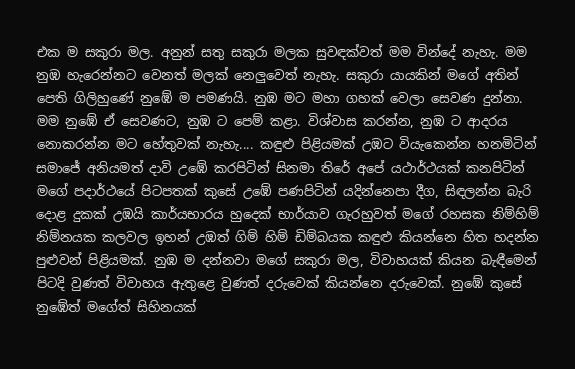එක ම සකුරා මල. අනුන් සතු සකුරා මලක සුවඳක්වත් මම වින්දේ නැහැ. මම නුඹ හැරෙන්නට වෙනත් මලක් නෙලුවෙත් නැහැ. සකුරා යායකින් මගේ අතින් පෙති ගිලිහුණේ නුඹේ ම පමණයි. නුඹ මට මහා ගහක් වෙලා සෙවණ දුන්නා. මම නුඹේ ඒ සෙවණට, නුඹ ට පෙම් කළා. විශ්වාස කරන්න, නුඹ ට ආදරය නොකරන්න මට හේතුවක් නැහැ.... කඳුළු පිළියමක් උඹට වියැකෙන්න හනමිටින් සමාජේ අනියමත් දාවි උඹේ කරපිටින් සිනමා තිරේ අපේ යථාර්ථයක් කනපිටින් මගේ පදාර්ථයේ පිටපතක් කුසේ උඹේ පණපිටින් යදින්නෙපා දීග, සිඳලන්න බැරි දොළ දුකක් උඹයි කාර්යභාරය හුදෙක් භාර්යාව ගැරහුවත් මගේ රහසක නිම්හිම් නිම්නයක කලවල ඉහන් උඹත් ගිම් හිම් ඩිම්බයක කඳුළු කියන්නෙ හිත හදන්න පුළුවන් පිළියමක්. නුඹ ම දන්නවා මගේ සකුරා මල, විවාහයක් කියන බැඳීමෙන් පිටදි වුණත් විවාහය ඇතුළෙ වුණත් දරුවෙක් කියන්නෙ දරුවෙක්. නුඹේ කුසේ නුඹේත් මගේත් සිහිනයක්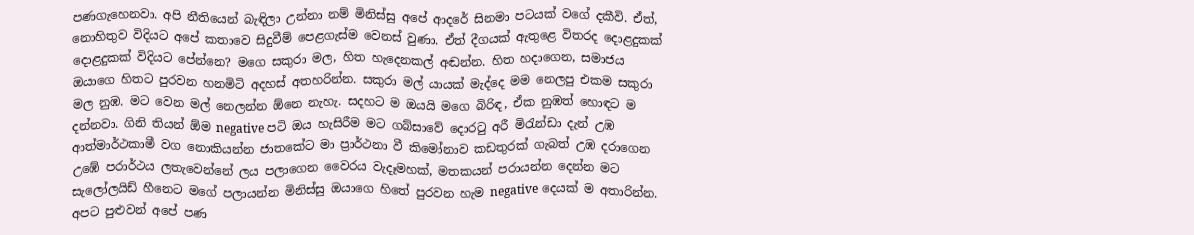පණගැහෙනවා. අපි නීතියෙන් බැඳිලා උන්නා නම් මිනිස්සු අපේ ආදරේ සිනමා පටයක් වගේ දකීවි. ඒත්, නොහිතුව විදියට අපේ කතාවෙ සිදුවීම් පෙළගැස්ම වෙනස් වුණා. ඒත් දීගයක් ඇතුළෙ විතරද දොළදුකක් දොළදුකක් විදියට පේන්නෙ? මගෙ සකුරා මල, හිත හැදෙනකල් අඬන්න. හිත හදාගෙන, සමාජය ඔයාගෙ හිතට පුරවන හනමිටි අදහස් අතහරින්න. සකුරා මල් යායක් මැද්දෙ මම නෙලපු එකම සකුරා මල නුඹ. මට වෙන මල් නෙලන්න ඕනෙ නැහැ. සදහට ම ඔයයි මගෙ බිරිඳ, ඒක නුඹත් හොඳට ම දන්නවා. ගිනි තියන් ඕම negative පටි ඔය හැසිරීම මට ගබ්සාවේ දොරටු අරී මිරැන්ඩා දැන් උඹ ආත්මාර්ථකාමී වග නොකියන්න ජාතකේට මා ප්‍රාර්ථනා වී කිමෝනාව කඩතුරක් ගැබත් උඹ දරාගෙන උඹේ පරාර්ථය ලතැවෙන්නේ ලය පලාගෙන වෛරය වැදෑමහක්, මතකයන් පරායන්න දෙන්න මට සැලෝලයිඩ් හීනෙට මගේ පලායන්න මිනිස්සු ඔයාගෙ හිතේ පුරවන හැම negative දෙයක් ම අතාරින්න. අපට පුළුවන් අපේ පණ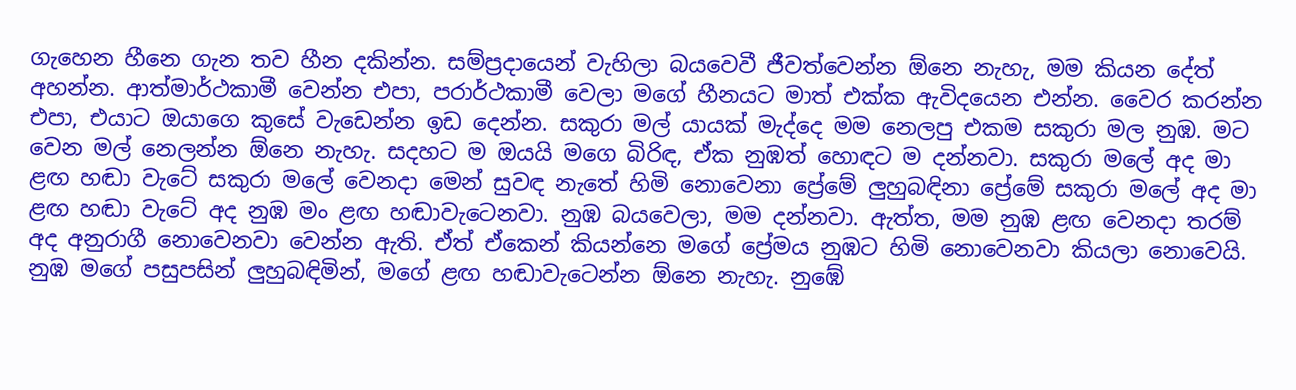ගැහෙන හීනෙ ගැන තව හීන දකින්න. සම්ප්‍රදායෙන් වැහිලා බයවෙවී ජීවත්වෙන්න ඕනෙ නැහැ, මම කියන දේත් අහන්න. ආත්මාර්ථකාමී වෙන්න එපා, පරාර්ථකාමී වෙලා මගේ හීනයට මාත් එක්ක ඇවිදයෙන එන්න. වෛර කරන්න එපා, එයාට ඔයාගෙ කුසේ වැඩෙන්න ඉඩ දෙන්න. සකුරා මල් යායක් මැද්දෙ මම නෙලපු එකම සකුරා මල නුඹ. මට වෙන මල් නෙලන්න ඕනෙ නැහැ. සදහට ම ඔයයි මගෙ බිරිඳ, ඒක නුඹත් හොඳට ම දන්නවා. සකුරා මලේ අද මා ළඟ හඬා වැටේ සකුරා මලේ වෙනදා මෙන් සුවඳ නැතේ හිමි නොවෙනා ප්‍රේමේ ලුහුබඳිනා ප්‍රේමේ සකුරා මලේ අද මා ළඟ හඬා වැටේ අද නුඹ මං ළඟ හඬාවැටෙනවා. නුඹ බයවෙලා, මම දන්නවා. ඇත්ත, මම නුඹ ළඟ වෙනදා තරම් අද අනුරාගී නොවෙනවා වෙන්න ඇති. ඒත් ඒකෙන් කියන්නෙ මගේ ප්‍රේමය නුඹට හිමි නොවෙනවා කියලා නොවෙයි. නුඹ මගේ පසුපසින් ලුහුබඳිමින්, මගේ ළඟ හඬාවැටෙන්න ඕනෙ නැහැ. නුඹේ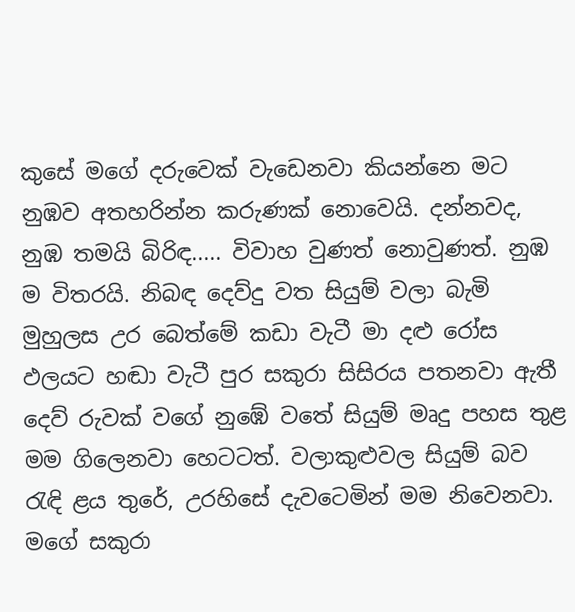කුසේ මගේ දරුවෙක් වැඩෙනවා කියන්නෙ මට නුඹව අතහරින්න කරුණක් නොවෙයි. දන්නවද, නුඹ තමයි බිරිඳ..... විවාහ වුණත් නොවුණත්. නුඹ ම විතරයි. නිබඳ දෙව්දු වත සියුම් වලා බැමි මුහුලස උර බෙත්මේ කඩා වැටී මා දළු රෝස ඵලයට හඬා වැටී පුර සකුරා සිසිරය පතනවා ඇතී දෙව් රුවක් වගේ නුඹේ වතේ සියුම් මෘදු පහස තුළ මම ගිලෙනවා හෙටටත්. වලාකුළුවල සියුම් බව රැඳි ළය තුරේ, උරහිසේ දැවටෙමින් මම නිවෙනවා. මගේ සකුරා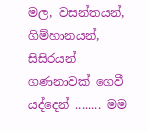මල, වසන්තයන්, ගිම්හානයන්, සිසිරයන් ගණනාවක් ගෙවී යද්දෙන් ........ මම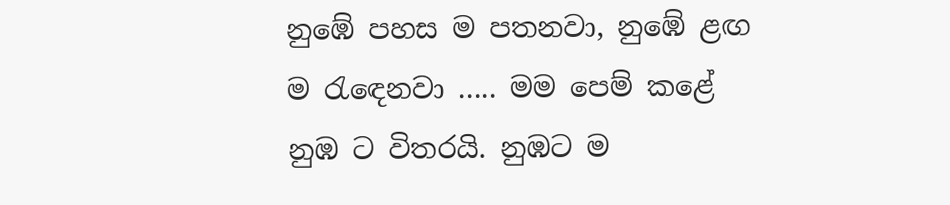නුඹේ පහස ම පතනවා, නුඹේ ළඟ ම රැඳෙනවා ..... මම පෙම් කළේ නුඹ ට විතරයි. නුඹට ම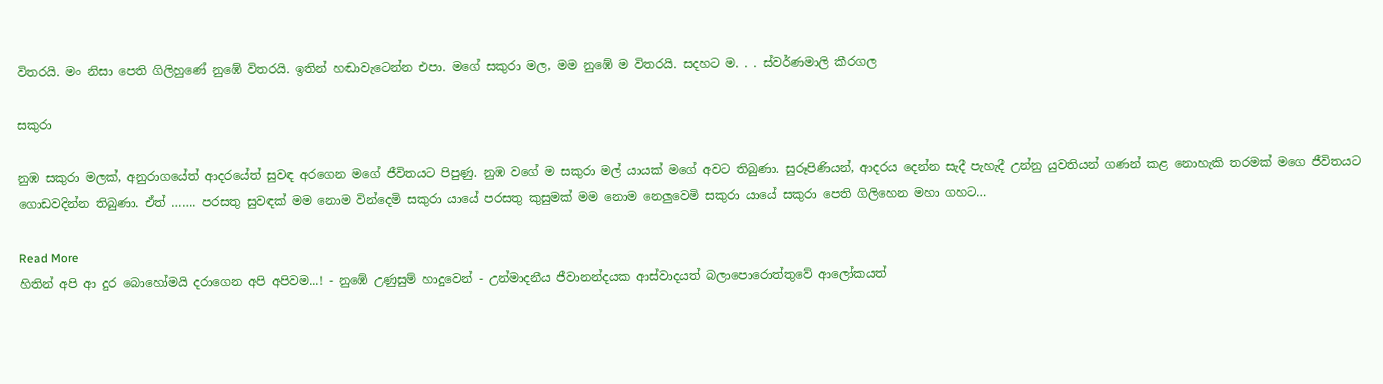විතරයි. මං නිසා පෙති ගිලිහුණේ නුඹේ විතරයි. ඉතින් හඬාවැටෙන්න එපා. මගේ සකුරා මල, මම නුඹේ ම විතරයි. සදහට ම. . . ස්වර්ණමාලි කීරගල

සකුරා

නුඹ සකුරා මලක්, අනුරාගයේත් ආදරයේත් සුවඳ අරගෙන මගේ ජීවිතයට පිපුණු. නුඹ වගේ ම සකුරා මල් යායක් මගේ අවට තිබුණා. සුරූපිණියන්, ආදරය දෙන්න සැදී පැහැදී උන්නු යුවතියන් ගණන් කළ නොහැකි තරමක් මගෙ ජීවිතයට ගොඩවදින්න තිබුණා. ඒත් ……. පරසතු සුවඳක් මම නොම වින්දෙමි සකුරා යායේ පරසතු කුසුමක් මම නොම නෙලුවෙමි සකුරා යායේ සකුරා පෙති ගිලිහෙන මහා ගහට…

Read More
හිතින් අපි ආ දුර බොහෝමයි දරාගෙන අපි අපිවම...! - නුඹේ උණුසුම් හාදුවෙන් - උන්මාදනීය ජීවානන්දයක ආස්වාදයත් බලාපොරොත්තුවේ ආලෝකයත්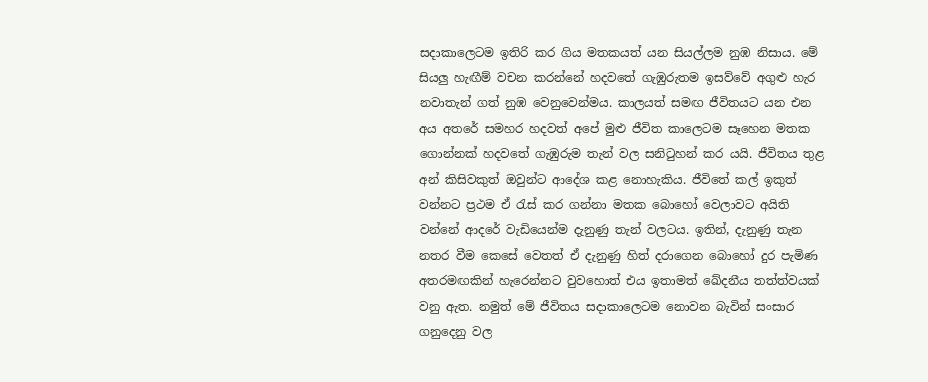සදාකාලෙටම ඉතිරි කර ගිය මතකයත් යන සියල්ලම නුඹ නිසාය. මේ සියලු හැඟීම් වචන කරන්නේ හදවතේ ගැඹුරුතම ඉසව්වේ අගුළු හැර නවාතැන් ගත් නුඹ වෙනුවෙන්මය. කාලයත් සමඟ ජීවිතයට යන එන අය අතරේ සමහර හදවත් අපේ මුළු ජීවිත කාලෙටම සෑහෙන මතක ගොන්නක් හදවතේ ගැඹුරුම තැන් වල සනිටුහන් කර යයි. ජීවිතය තුළ අන් කිසිවකුත් ඔවුන්ට ආදේශ කළ නොහැකිය. ජීවිතේ කල් ඉකුත් වන්නට ප්‍රථම ඒ රැස් කර ගන්නා මතක බොහෝ වෙලාවට අයිති වන්නේ ආදරේ වැඩියෙන්ම දැනුණු තැන් වලටය. ඉතින්, දැනුණු තැන නතර වීම කෙසේ වෙතත් ඒ දැනුණු හිත් දරාගෙන බොහෝ දුර පැමිණ අතරමඟකින් හැරෙන්නට වුවහොත් එය ඉතාමත් ඛේදනීය තත්ත්වයක් වනු ඇත. නමුත් මේ ජීවිතය සදාකාලෙටම නොවන බැවින් සංසාර ගනුදෙනු වල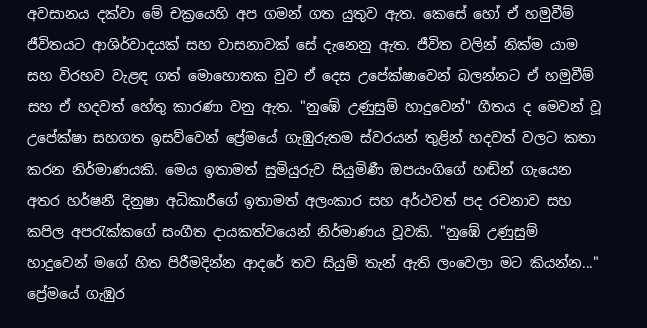අවසානය දක්වා මේ චක්‍රයෙහි අප ගමන් ගත යුතුව ඇත. කෙසේ හෝ ඒ හමුවීම් ජීවිතයට ආශිර්වාදයක් සහ වාසනාවක් සේ දැනෙනු ඇත. ජීවිත වලින් නික්ම යාම සහ විරහව වැළඳ ගත් මොහොතක වුව ඒ දෙස උපේක්ෂාවෙන් බලන්නට ඒ හමුවීම් සහ ඒ හදවත් හේතු කාරණා වනු ඇත. "නුඹේ උණුසුම් හාදුවෙන්" ගීතය ද මෙවන් වූ උපේක්ෂා සහගත ඉසව්වෙන් ප්‍රේමයේ ගැඹුරුතම ස්වරයන් තුළින් හදවත් වලට කතා කරන නිර්මාණයකි. මෙය ඉතාමත් සුමියුරුව සියුමිණී ඔපයංගිගේ හඬින් ගැයෙන අතර හර්ෂනී දිනුෂා අධිකාරීගේ ඉතාමත් අලංකාර සහ අර්ථවත් පද රචනාව සහ කපිල අපරැක්කගේ සංගීත දායකත්වයෙන් නිර්මාණය වූවකි. "නුඹේ උණුසුම් හාදුවෙන් මගේ හිත පිරීමදින්න ආදරේ තව සියුම් තැන් ඇති ලංවෙලා මට කියන්න..." ප්‍රේමයේ ගැඹුර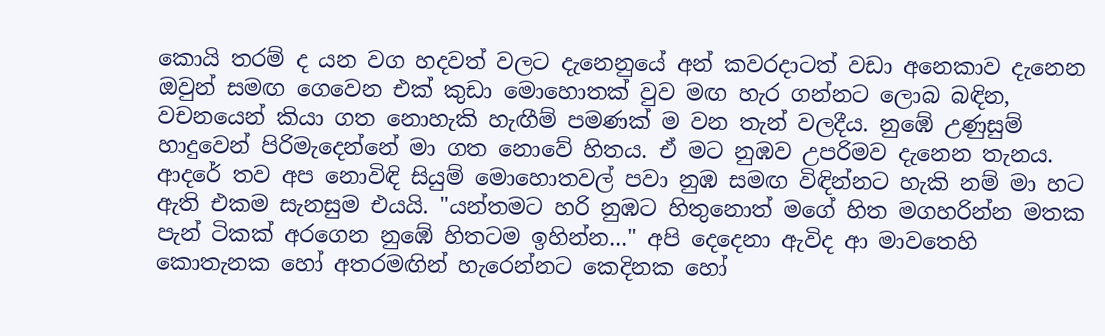කොයි තරම් ද යන වග හදවත් වලට දැනෙනුයේ අන් කවරදාටත් වඩා අනෙකාව දැනෙන ඔවුන් සමඟ ගෙවෙන එක් කුඩා මොහොතක් වුව මඟ හැර ගන්නට ලොබ බඳින, වචනයෙන් කියා ගත නොහැකි හැඟීම් පමණක් ම වන තැන් වලදීය. නුඹේ උණුසුම් හාදුවෙන් පිරිමැදෙන්නේ මා ගත නොවේ හිතය. ඒ මට නුඹව උපරිමව දැනෙන තැනය. ආදරේ තව අප නොවිඳි සියුම් මොහොතවල් පවා නුඹ සමඟ විඳින්නට හැකි නම් මා හට ඇති එකම සැනසුම එයයි. "යන්තමට හරි නුඹට හිතුනොත් මගේ හිත මගහරින්න මතක පැන් ටිකක් අරගෙන නුඹේ හිතටම ඉහින්න..." අපි දෙදෙනා ඇවිද ආ මාවතෙහි කොතැනක හෝ අතරමඟින් හැරෙන්නට කෙදිනක හෝ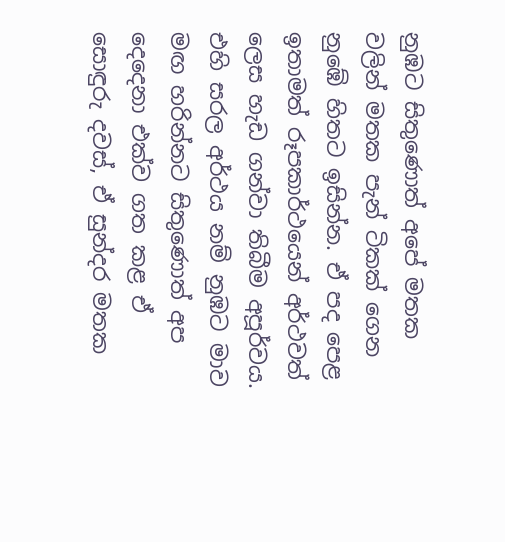නුඹට සිතුණොත් අපේ මතක වලින් මතක පැන් ටිකක් ගෙන නුඹේ හිතට ඉසින්න. ඒ පද පෙළ ඉතාමත් රූපකාර්ථයෙන් අර්ථවත් ලෙස හැඩ ගන්වා තිබීම අපූර්වය. එහි සරල අර්ථය නම් නුඹට මාව මඟ හරින්නට සිතුණොත් අප දෙදෙනා එක්ව ගත කළ ඒ සොඳුරු දවස්, ඒ සුන්දර මතක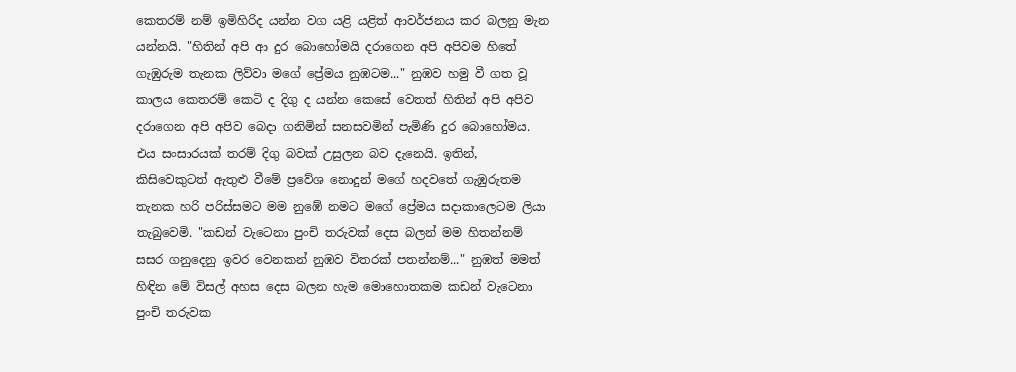කෙතරම් නම් ඉමිහිරිද යන්න වග යළි යළිත් ආවර්ජනය කර බලනු මැන යන්නයි. "හිතින් අපි ආ දුර බොහෝමයි දරාගෙන අපි අපිවම හිතේ ගැඹුරුම තැනක ලිව්වා මගේ ප්‍රේමය නුඹටම..." නුඹව හමු වී ගත වූ කාලය කෙතරම් කෙටි ද දිගු ද යන්න කෙසේ වෙතත් හිතින් අපි අපිව දරාගෙන අපි අපිව බෙදා ගනිමින් සනසවමින් පැමිණි දුර බොහෝමය. එය සංසාරයක් තරම් දිගු බවක් උසුලන බව දැනෙයි. ඉතින්, කිසිවෙකුටත් ඇතුළු වීමේ ප්‍රවේශ නොදුන් මගේ හදවතේ ගැඹුරුතම තැනක හරි පරිස්සමට මම නුඹේ නමට මගේ ප්‍රේමය සදාකාලෙටම ලියා තැබුවෙමි. "කඩන් වැටෙනා පුංචි තරුවක් දෙස බලන් මම හිතන්නම් සසර ගනුදෙනු ඉවර වෙනකන් නුඹව විතරක් පතන්නම්..." නුඹත් මමත් හිඳින මේ විසල් අහස දෙස බලන හැම මොහොතකම කඩන් වැටෙනා පුංචි තරුවක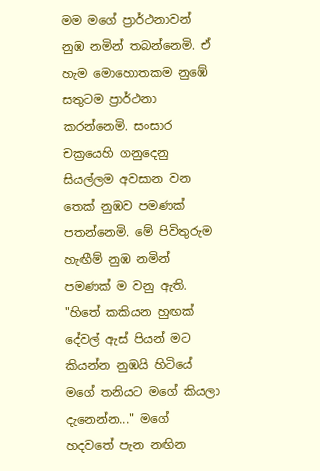මම මගේ ප්‍රාර්ථනාවන් නුඹ නමින් තබන්නෙමි. ඒ හැම මොහොතකම නුඹේ සතුටම ප්‍රාර්ථනා කරන්නෙමි. සංසාර චක්‍රයෙහි ගනුදෙනු සියල්ලම අවසාන වන තෙක් නුඹව පමණක් පතන්නෙමි. මේ පිවිතුරුම හැඟීම් නුඹ නමින් පමණක් ම වනු ඇති. "හිතේ කකියන හුඟක් දේවල් ඇස් පියන් මට කියන්න නුඹයි හිටියේ මගේ තනියට මගේ කියලා දැනෙන්න..." මගේ හදවතේ පැන නඟින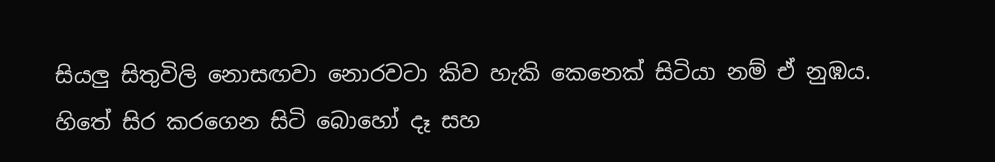සියලු සිතුවිලි නොසඟවා නොරවටා කිව හැකි කෙනෙක් සිටියා නම් ඒ නුඹය. හිතේ සිර කරගෙන සිටි බොහෝ දෑ සහ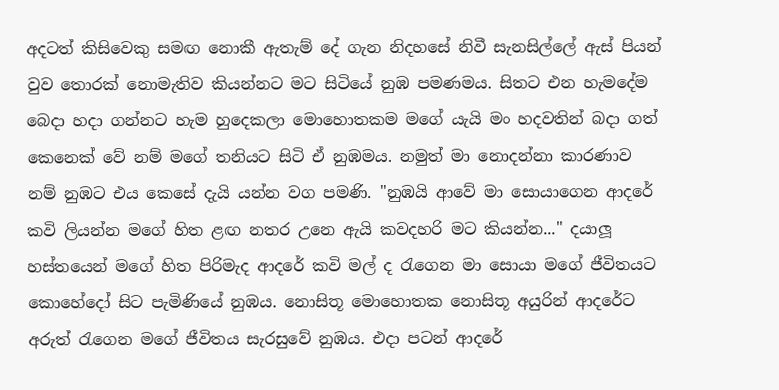අදටත් කිසිවෙකු සමඟ නොකී ඇතැම් දේ ගැන නිදහසේ නිවී සැනසිල්ලේ ඇස් පියන් වුව තොරක් නොමැතිව කියන්නට මට සිටියේ නුඹ පමණමය. සිතට එන හැමදේම බෙදා හදා ගන්නට හැම හුදෙකලා මොහොතකම මගේ යැයි මං හදවතින් බදා ගත් කෙනෙක් වේ නම් මගේ තනියට සිටි ඒ නුඹමය. නමුත් මා නොදන්නා කාරණාව නම් නුඹට එය කෙසේ දැයි යන්න වග පමණි. "නුඹයි ආවේ මා සොයාගෙන ආදරේ කවි ලියන්න මගේ හිත ළඟ නතර උනෙ ඇයි කවදහරි මට කියන්න..." දයාලූ හස්තයෙන් මගේ හිත පිරිමැද ආදරේ කවි මල් ද රැගෙන මා සොයා මගේ ජීවිතයට කොහේදෝ සිට පැමිණියේ නුඹය. නොසිතූ මොහොතක නොසිතූ අයුරින් ආදරේට අරුත් රැගෙන මගේ ජීවිතය සැරසුවේ නුඹය. එදා පටන් ආදරේ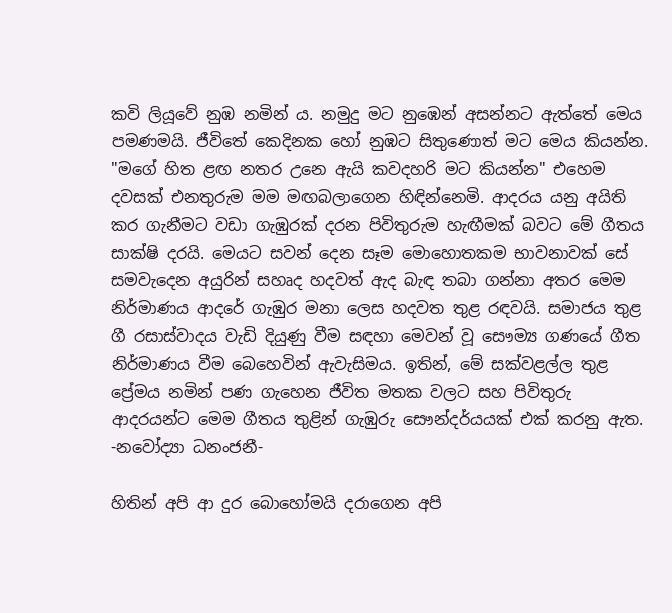කවි ලියූවේ නුඹ නමින් ය. නමුදු මට නුඹෙන් අසන්නට ඇත්තේ මෙය පමණමයි. ජීවිතේ කෙදිනක හෝ නුඹට සිතුණොත් මට මෙය කියන්න. "මගේ හිත ළඟ නතර උනෙ ඇයි කවදහරි මට කියන්න" එහෙම දවසක් එනතුරුම මම මඟබලාගෙන හිඳින්නෙමි. ආදරය යනු අයිති කර ගැනීමට වඩා ගැඹුරක් දරන පිවිතුරුම හැඟීමක් බවට මේ ගීතය සාක්ෂි දරයි. මෙයට සවන් දෙන සෑම මොහොතකම භාවනාවක් සේ සමවැදෙන අයුරින් සහෘද හදවත් ඇද බැඳ තබා ගන්නා අතර මෙම නිර්මාණය ආදරේ ගැඹුර මනා ලෙස හදවත තුළ රඳවයි. සමාජය තුළ ගී රසාස්වාදය වැඩි දියුණු වීම සඳහා මෙවන් වූ සෞම්‍ය ගණයේ ගීත නිර්මාණය වීම බෙහෙවින් ඇවැසිමය. ඉතින්, මේ සක්වළල්ල තුළ ප්‍රේමය නමින් පණ ගැහෙන ජීවිත මතක වලට සහ පිවිතුරු ආදරයන්ට මෙම ගීතය තුළින් ගැඹුරු සෞන්දර්යයක් එක් කරනු ඇත. -නවෝද්‍යා ධනංජනී-

හිතින් අපි ආ දුර බොහෝමයි දරාගෙන අපි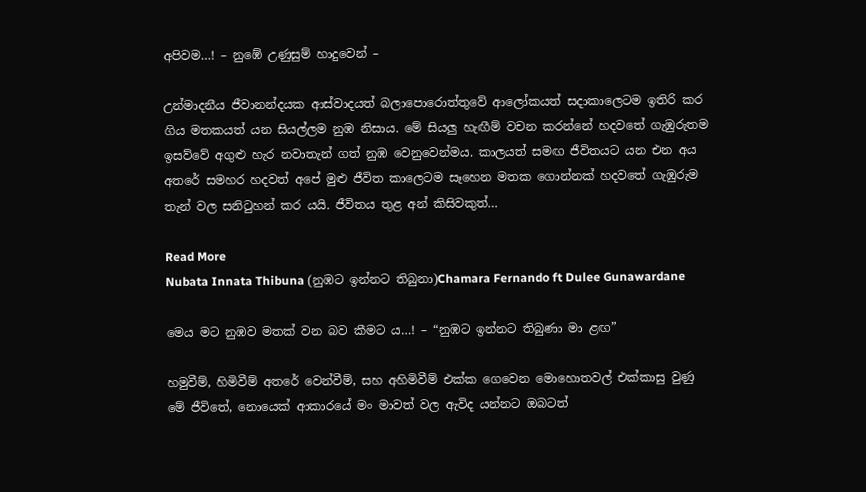අපිවම…! – නුඹේ උණුසුම් හාදුවෙන් –

උන්මාදනීය ජීවානන්දයක ආස්වාදයත් බලාපොරොත්තුවේ ආලෝකයත් සදාකාලෙටම ඉතිරි කර ගිය මතකයත් යන සියල්ලම නුඹ නිසාය. මේ සියලු හැඟීම් වචන කරන්නේ හදවතේ ගැඹුරුතම ඉසව්වේ අගුළු හැර නවාතැන් ගත් නුඹ වෙනුවෙන්මය. කාලයත් සමඟ ජීවිතයට යන එන අය අතරේ සමහර හදවත් අපේ මුළු ජීවිත කාලෙටම සෑහෙන මතක ගොන්නක් හදවතේ ගැඹුරුම තැන් වල සනිටුහන් කර යයි. ජීවිතය තුළ අන් කිසිවකුත්…

Read More
Nubata Innata Thibuna (නුඹට ඉන්නට තිබුනා)Chamara Fernando ft Dulee Gunawardane

මෙය මට නුඹව මතක් වන බව කීමට ය…! – “නුඹට ඉන්නට තිබුණා මා ළඟ”

හමුවීම්, හිමිවීම් අතරේ වෙන්වීම්, සහ අහිමිවීම් එක්ක ගෙවෙන මොහොතවල් එක්කාසු වුණු මේ ජීවිතේ, නොයෙක් ආකාරයේ මං මාවත් වල ඇවිද යන්නට ඔබටත්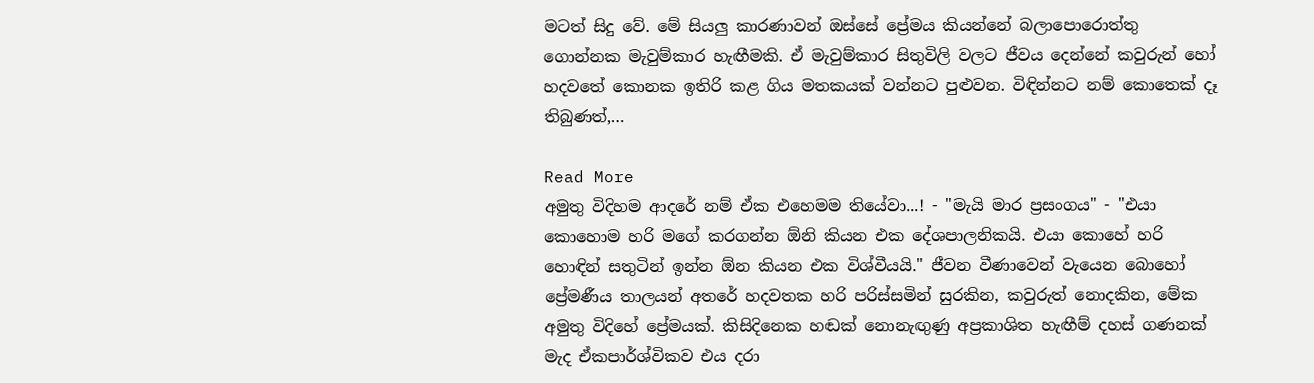මටත් සිදු වේ. මේ සියලු කාරණාවන් ඔස්සේ ප්‍රේමය කියන්නේ බලාපොරොත්තු ගොන්නක මැවුම්කාර හැඟීමකි. ඒ මැවුම්කාර සිතුවිලි වලට ජීවය දෙන්නේ කවුරුන් හෝ හදවතේ කොනක ඉතිරි කළ ගිය මතකයක් වන්නට පුළුවන. විඳින්නට නම් කොතෙක් දෑ තිබුණත්,…

Read More
අමුතු විදිහම ආදරේ නම් ඒක එහෙමම තියේවා...! - "මැයි මාර ප්‍රසංගය" - "එයා කොහොම හරි මගේ කරගන්න ඕනි කියන එක දේශපාලනිකයි. එයා කොහේ හරි හොඳින් සතුටින් ඉන්න ඕන කියන එක විශ්වීයයි." ජීවන වීණාවෙන් වැයෙන බොහෝ ප්‍රේමණීය තාලයන් අතරේ හදවතක හරි පරිස්සමින් සුරකින, කවුරුත් නොදකින, මේක අමුතු විදිහේ ප්‍රේමයක්. කිසිදිනෙක හඬක් නොනැඟුණු අප්‍රකාශිත හැඟීම් දහස් ගණනක් මැද ඒකපාර්ශ්විකව එය දරා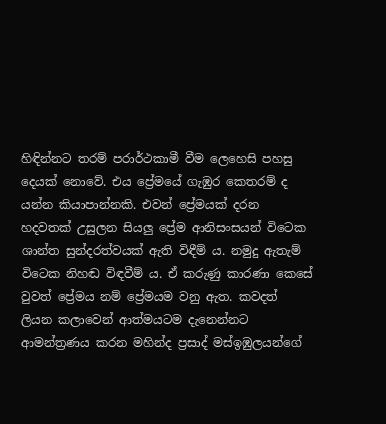හිඳින්නට තරම් පරාර්ථකාමී වීම ලෙහෙසි පහසු දෙයක් නොවේ. එය ප්‍රේමයේ ගැඹුර කෙතරම් ද යන්න කියාපාන්නකි. එවන් ප්‍රේමයක් දරන හදවතක් උසුලන සියලු ප්‍රේම ආනිසංසයන් විටෙක ශාන්ත සුන්දරත්වයක් ඇති විඳීම් ය. නමුදු ඇතැම් විටෙක නිහඬ විඳවීම් ය. ඒ කරුණු කාරණා කෙසේ වුවත් ප්‍රේමය නම් ප්‍රේමයම වනු ඇත. කවදත් ලියන කලාවෙන් ආත්මයටම දැනෙන්නට ආමන්ත්‍රණය කරන මහින්ද ප්‍රසාද් මස්ඉඹුලයන්ගේ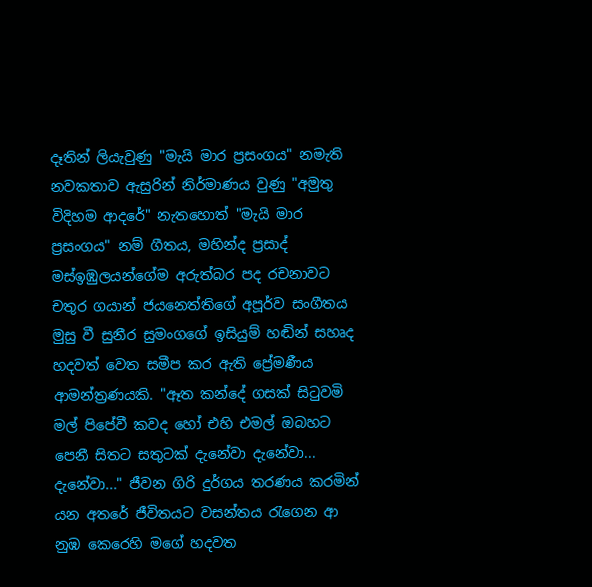දෑතින් ලියැවුණු "මැයි මාර ප්‍රසංගය" නමැති නවකතාව ඇසුරින් නිර්මාණය වුණු "අමුතු විදිහම ආදරේ" නැතහොත් "මැයි මාර ප්‍රසංගය" නම් ගීතය, මහින්ද ප්‍රසාද් මස්ඉඹුලයන්ගේම අරුත්බර පද රචනාවට චතුර ගයාන් ජයනෙත්තිගේ අපූර්ව සංගීතය මුසු වී සුනීර සුමංගගේ ඉසියුම් හඬින් සහෘද හදවත් වෙත සමීප කර ඇති ප්‍රේමණීය ආමන්ත්‍රණයකි. "ඈත කන්දේ ගසක් සිටුවමි මල් පිපේවී කවද හෝ එහි එමල් ඔබහට පෙනී සිතට සතුටක් දැනේවා දැනේවා... දැනේවා..." ජීවන ගිරි දුර්ගය තරණය කරමින් යන අතරේ ජීවිතයට වසන්තය රැගෙන ආ නුඹ කෙරෙහි මගේ හදවත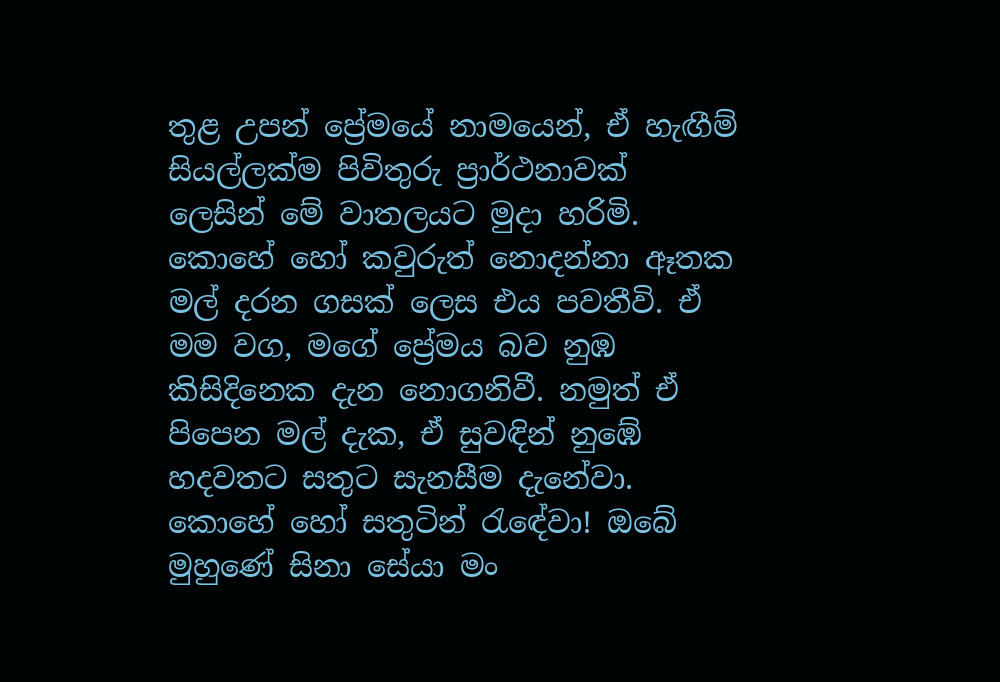තුළ උපන් ප්‍රේමයේ නාමයෙන්, ඒ හැඟීම් සියල්ලක්ම පිවිතුරු ප්‍රාර්ථනාවක් ලෙසින් මේ වාතලයට මුදා හරිමි. කොහේ හෝ කවුරුත් නොදන්නා ඈතක මල් දරන ගසක් ලෙස එය පවතීවි. ඒ මම වග, මගේ ප්‍රේමය බව නුඹ කිසිදිනෙක දැන නොගනිවී. නමුත් ඒ පිපෙන මල් දැක, ඒ සුවඳින් නුඹේ හදවතට සතුට සැනසීම දැනේවා. කොහේ හෝ සතුටින් රැඳේවා! ඔබේ මුහුණේ සිනා සේයා මං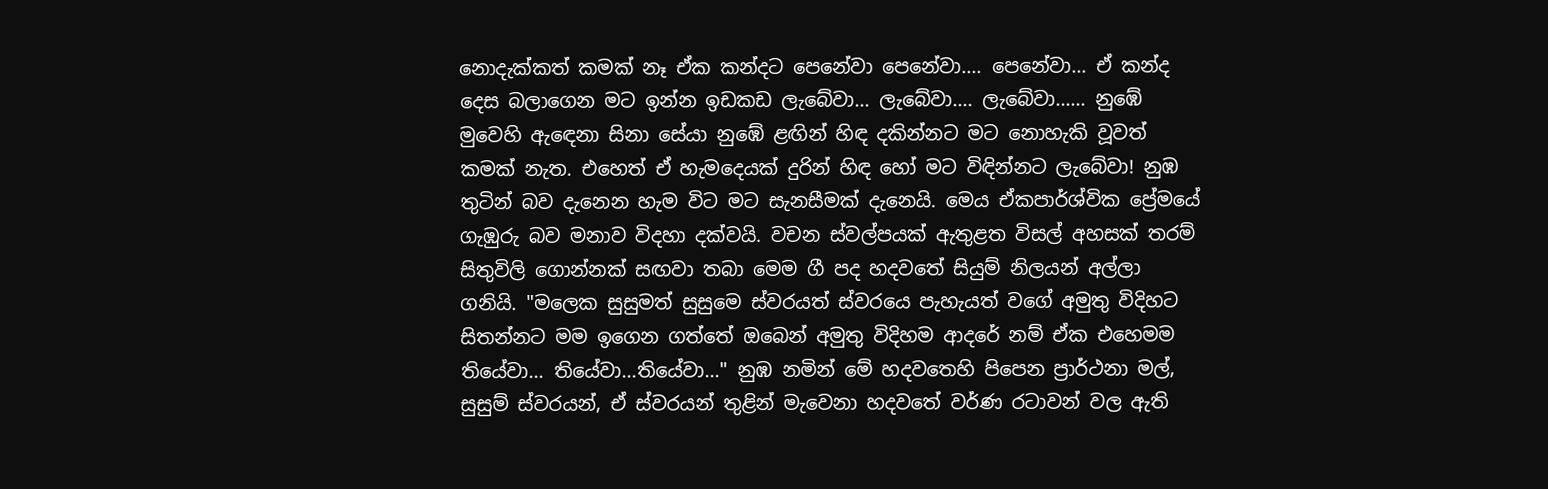නොදැක්කත් කමක් නෑ ඒක කන්දට පෙනේවා පෙනේවා.... පෙනේවා... ඒ කන්ද දෙස බලාගෙන මට ඉන්න ඉඩකඩ ලැබේවා... ලැබේවා.... ලැබේවා...... නුඹේ මුවෙහි ඇඳෙනා සිනා සේයා නුඹේ ළඟින් හිඳ දකින්නට මට නොහැකි වූවත් කමක් නැත. එහෙත් ඒ හැමදෙයක් දුරින් හිඳ හෝ මට විඳින්නට ලැබේවා! නුඹ තුටින් බව දැනෙන හැම විට මට සැනසීමක් දැනෙයි. මෙය ඒකපාර්ශ්වික ප්‍රේමයේ ගැඹුරු බව මනාව විදහා දක්වයි. වචන ස්වල්පයක් ඇතුළත විසල් අහසක් තරම් සිතුවිලි ගොන්නක් සඟවා තබා මෙම ගී පද හදවතේ සියුම් නිලයන් අල්ලා ගනියි. "මලෙක සුසුමත් සුසුමෙ ස්වරයත් ස්වරයෙ පැහැයත් වගේ අමුතු විදිහට සිතන්නට මම ඉගෙන ගත්තේ ඔබෙන් අමුතු විදිහම ආදරේ නම් ඒක එහෙමම තියේවා... තියේවා...තියේවා..." නුඹ නමින් මේ හදවතෙහි පිපෙන ප්‍රාර්ථනා මල්, සුසුම් ස්වරයන්, ඒ ස්වරයන් තුළින් මැවෙනා හදවතේ වර්ණ රටාවන් වල ඇති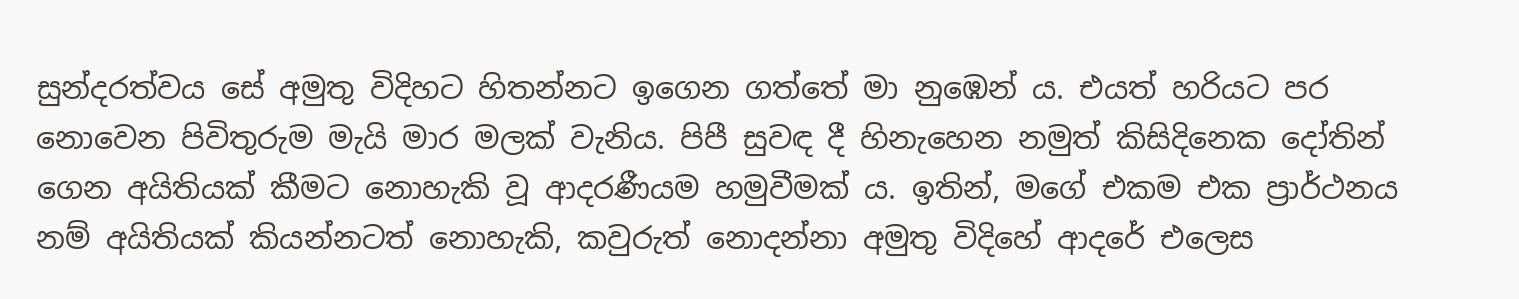සුන්දරත්වය සේ අමුතු විදිහට හිතන්නට ඉගෙන ගත්තේ මා නුඹෙන් ය. එයත් හරියට පර නොවෙන පිවිතුරුම මැයි මාර මලක් වැනිය. පිපී සුවඳ දී හිනැහෙන නමුත් කිසිදිනෙක දෝතින් ගෙන අයිතියක් කීමට නොහැකි වූ ආදරණීයම හමුවීමක් ය. ඉතින්, මගේ එකම එක ප්‍රාර්ථනය නම් අයිතියක් කියන්නටත් නොහැකි, කවුරුත් නොදන්නා අමුතු විදිහේ ආදරේ එලෙස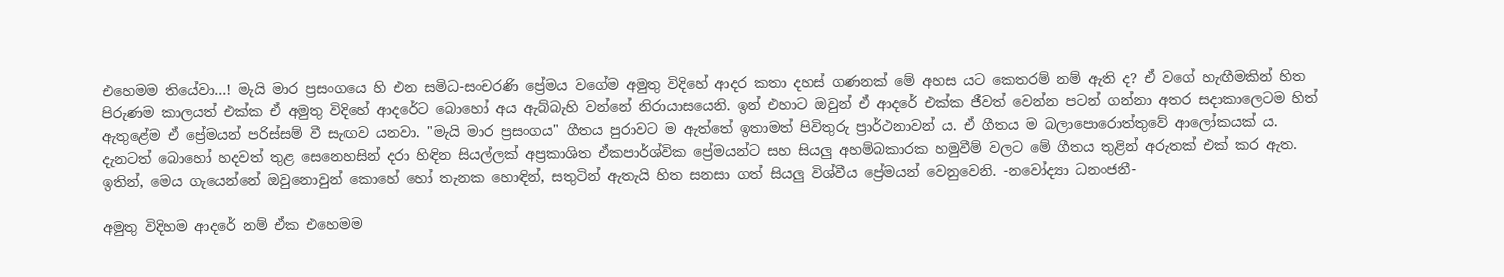එහෙමම තියේවා...! මැයි මාර ප්‍රසංගයෙ හි එන සමිධ-සංචරණි ප්‍රේමය වගේම අමුතු විදිහේ ආදර කතා දහස් ගණනක් මේ අහස යට කෙතරම් නම් ඇති ද? ඒ වගේ හැඟීමකින් හිත පිරුණම කාලයත් එක්ක ඒ අමුතු විදිහේ ආදරේට බොහෝ අය ඇබ්බැහි වන්නේ නිරායාසයෙනි. ඉන් එහාට ඔවුන් ඒ ආදරේ එක්ක ජීවත් වෙන්න පටන් ගන්නා අතර සදාකාලෙටම හිත් ඇතුළේම ඒ ප්‍රේමයන් පරිස්සම් වී සැඟව යනවා. "මැයි මාර ප්‍රසංගය" ගීතය පුරාවට ම ඇත්තේ ඉතාමත් පිවිතුරු ප්‍රාර්ථනාවන් ය. ඒ ගීතය ම බලාපොරොත්තුවේ ආලෝකයක් ය. දැනටත් බොහෝ හදවත් තුළ සෙනෙහසින් දරා හිඳින සියල්ලක් අප්‍රකාශිත ඒකපාර්ශ්වික ප්‍රේමයන්ට සහ සියලු අහම්බකාරක හමුවීම් වලට මේ ගීතය තුළින් අරුතක් එක් කර ඇත. ඉතින්, මෙය ගැයෙන්නේ ඔවුනොවුන් කොහේ හෝ තැනක හොඳින්, සතුටින් ඇතැයි හිත සනසා ගත් සියලු විශ්වීය ප්‍රේමයන් වෙනුවෙනි. -නවෝද්‍යා ධනංජනී-

අමුතු විදිහම ආදරේ නම් ඒක එහෙමම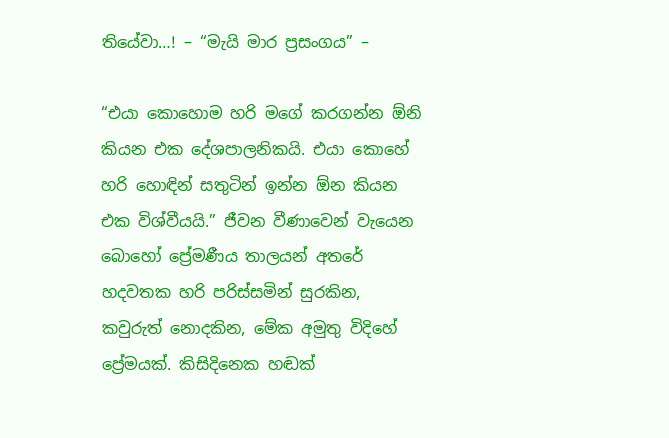තියේවා…! – “මැයි මාර ප්‍රසංගය” –

“එයා කොහොම හරි මගේ කරගන්න ඕනි කියන එක දේශපාලනිකයි. එයා කොහේ හරි හොඳින් සතුටින් ඉන්න ඕන කියන එක විශ්වීයයි.” ජීවන වීණාවෙන් වැයෙන බොහෝ ප්‍රේමණීය තාලයන් අතරේ හදවතක හරි පරිස්සමින් සුරකින, කවුරුත් නොදකින, මේක අමුතු විදිහේ ප්‍රේමයක්. කිසිදිනෙක හඬක්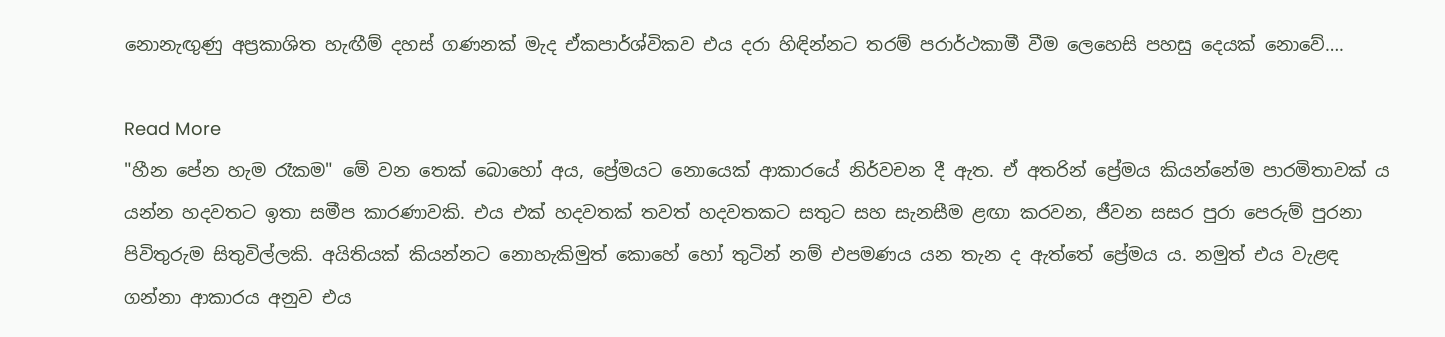නොනැඟුණු අප්‍රකාශිත හැඟීම් දහස් ගණනක් මැද ඒකපාර්ශ්විකව එය දරා හිඳින්නට තරම් පරාර්ථකාමී වීම ලෙහෙසි පහසු දෙයක් නොවේ….

Read More
"හීන පේන හැම රෑකම" මේ වන තෙක් බොහෝ අය, ප්‍රේමයට නොයෙක් ආකාරයේ නිර්වචන දී ඇත. ඒ අතරින් ප්‍රේමය කියන්නේම පාරමිතාවක් ය යන්න හදවතට ඉතා සමීප කාරණාවකි. එය එක් හදවතක් තවත් හදවතකට සතුට සහ සැනසීම ළඟා කරවන, ජීවන සසර පුරා පෙරුම් පුරනා පිවිතුරුම සිතුවිල්ලකි. අයිතියක් කියන්නට නොහැකිමුත් කොහේ හෝ තුටින් නම් එපමණය යන තැන ද ඇත්තේ ප්‍රේමය ය. නමුත් එය වැළඳ ගන්නා ආකාරය අනුව එය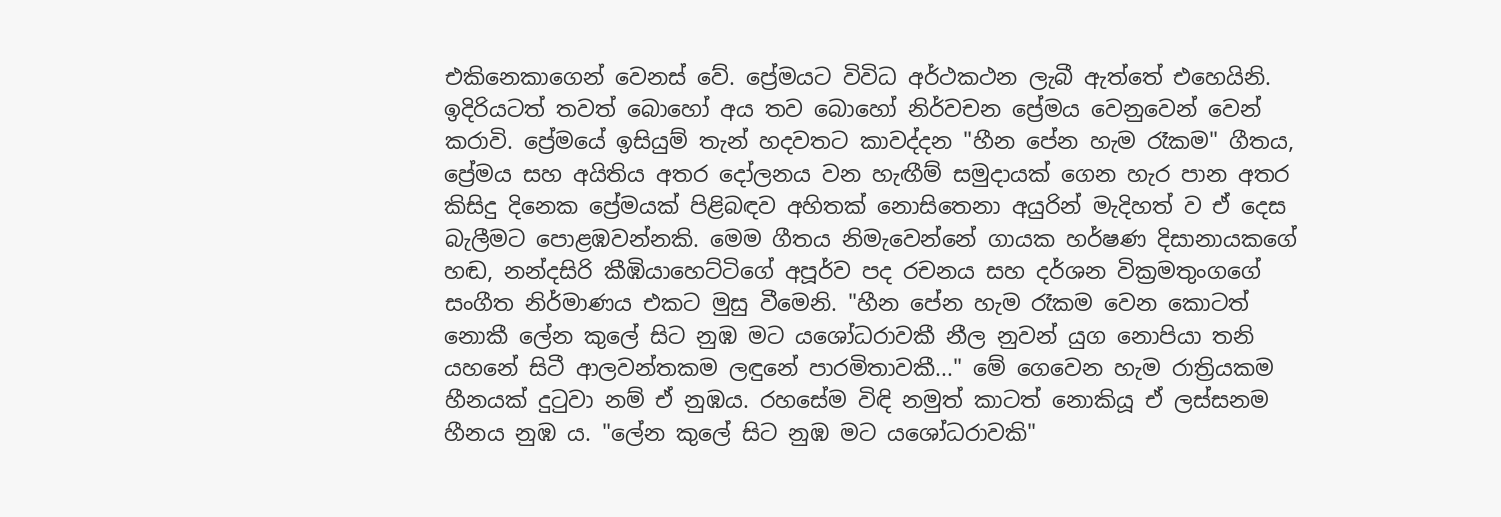එකිනෙකාගෙන් වෙනස් වේ. ප්‍රේමයට විවිධ අර්ථකථන ලැබී ඇත්තේ එහෙයිනි. ඉදිරියටත් තවත් බොහෝ අය තව බොහෝ නිර්වචන ප්‍රේමය වෙනුවෙන් වෙන් කරාවි. ප්‍රේමයේ ඉසියුම් තැන් හදවතට කාවද්දන "හීන පේන හැම රෑකම" ගීතය, ප්‍රේමය සහ අයිතිය අතර දෝලනය වන හැඟීම් සමුදායක් ගෙන හැර පාන අතර කිසිදු දිනෙක ප්‍රේමයක් පිළිබඳව අහිතක් නොසිතෙනා අයුරින් මැදිහත් ව ඒ දෙස බැලීමට පොළඹවන්නකි. මෙම ගීතය නිමැවෙන්නේ ගායක හර්ෂණ දිසානායකගේ හඬ, නන්දසිරි කීඹියාහෙට්ටිගේ අපූර්ව පද රචනය සහ දර්ශන වික්‍රමතුංගගේ සංගීත නිර්මාණය එකට මුසු වීමෙනි. "හීන පේන හැම රෑකම වෙන කොටත් නොකී ලේන කුලේ සිට නුඹ මට යශෝධරාවකී නීල නුවන් යුග නොපියා තනි යහනේ සිටී ආලවන්තකම ලඳුනේ පාරමිතාවකී..." මේ ගෙවෙන හැම රාත්‍රියකම හීනයක් දුටුවා නම් ඒ නුඹය. රහසේම විඳි නමුත් කාටත් නොකියූ ඒ ලස්සනම හීනය නුඹ ය. "ලේන කුලේ සිට නුඹ මට යශෝධරාවකි"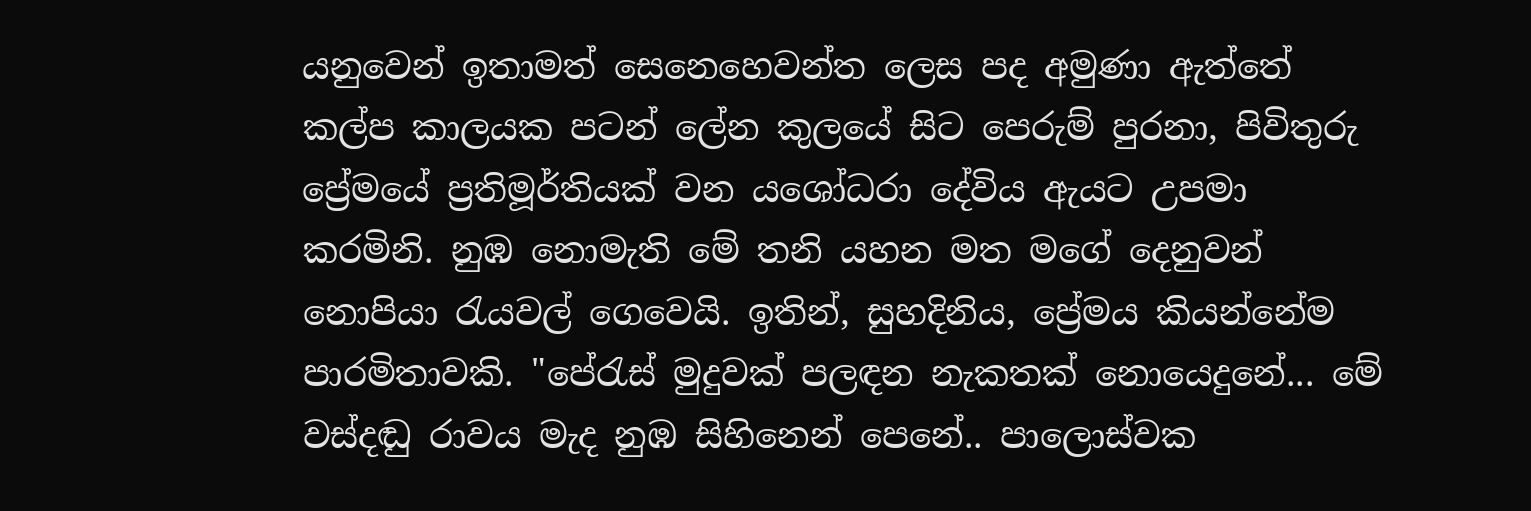යනුවෙන් ඉතාමත් සෙනෙහෙවන්ත ලෙස පද අමුණා ඇත්තේ කල්ප කාලයක පටන් ලේන කුලයේ සිට පෙරුම් පුරනා, පිවිතුරු ප්‍රේමයේ ප්‍රතිමූර්තියක් වන යශෝධරා දේවිය ඇයට උපමා කරමිනි. නුඹ නොමැති මේ තනි යහන මත මගේ දෙනුවන් නොපියා රැයවල් ගෙවෙයි. ඉතින්, සුහදිනිය, ප්‍රේමය කියන්නේම පාරමිතාවකි. "පේරැස් මුදුවක් පලඳන නැකතක් නොයෙදුනේ... මේ වස්දඬු රාවය මැද නුඹ සිහිනෙන් පෙනේ.. පාලොස්වක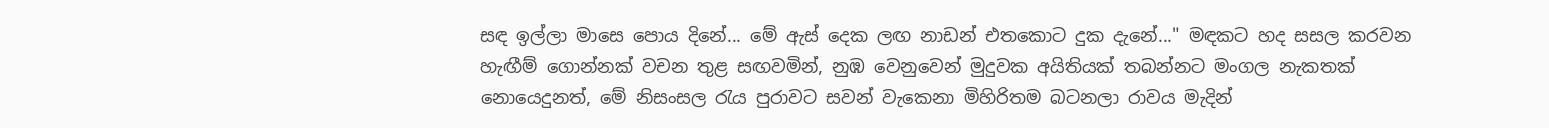සඳ ඉල්ලා මාසෙ පොය දිනේ... මේ ඇස් දෙක ලඟ නාඩන් එතකොට දුක දැනේ..." මඳකට හද සසල කරවන හැඟීම් ගොන්නක් වචන තුළ සඟවමින්, නුඹ වෙනුවෙන් මුදුවක අයිතියක් තබන්නට මංගල නැකතක් නොයෙදුනත්, මේ නිසංසල රැය පුරාවට සවන් වැකෙනා මිහිරිතම බටනලා රාවය මැදින්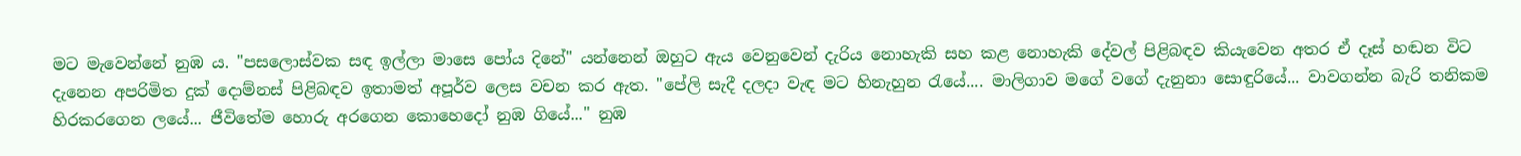මට මැවෙන්නේ නුඹ ය. "පසලොස්වක සඳ ඉල්ලා මාසෙ පෝය දිනේ" යන්නෙන් ඔහුට ඇය වෙනුවෙන් දැරිය නොහැකි සහ කළ නොහැකි දේවල් පිළිබඳව කියැවෙන අතර ඒ දෑස් හඬන විට දැනෙන අපරිමිත දුක් දොම්නස් පිළිබඳව ඉතාමත් අපූර්ව ලෙස වචන කර ඇත. "පේලි සැදී දලදා වැඳ මට හිනැහුන රැයේ.... මාලිගාව මගේ වගේ දැනුනා සොඳුරියේ... වාවගන්න බැරි තනිකම හිරකරගෙන ලයේ... ජීවිතේම හොරු අරගෙන කොහෙදෝ නුඹ ගියේ..." නුඹ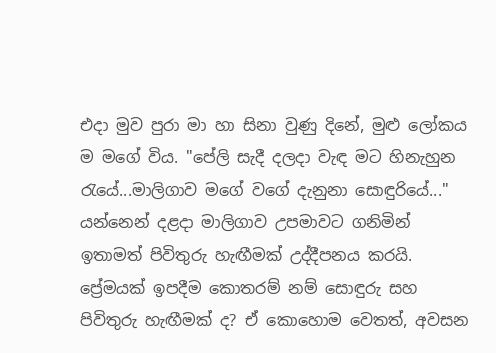එදා මුව පුරා මා හා සිනා වුණු දිනේ, මුළු ලෝකය ම මගේ විය. "පේලි සැදී දලදා වැඳ මට හිනැහුන රැයේ...මාලිගාව මගේ වගේ දැනුනා සොඳුරියේ..." යන්නෙන් දළදා මාලිගාව උපමාවට ගනිමින් ඉතාමත් පිවිතුරු හැඟීමක් උද්දීපනය කරයි. ප්‍රේමයක් ඉපදීම කොතරම් නම් සොඳුරු සහ පිවිතුරු හැඟීමක් ද? ඒ කොහොම වෙතත්, අවසන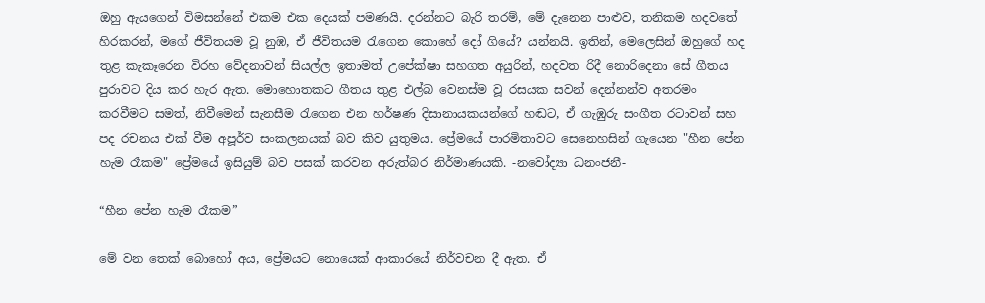ඔහු ඇයගෙන් විමසන්නේ එකම එක දෙයක් පමණයි. දරන්නට බැරි තරම්, මේ දැනෙන පාළුව, තනිකම හදවතේ හිරකරන්, මගේ ජීවිතයම වූ නුඹ, ඒ ජීවිතයම රැගෙන කොහේ දෝ ගියේ? යන්නයි. ඉතින්, මෙලෙසින් ඔහුගේ හද තුළ කැකෑරෙන විරහ වේදනාවන් සියල්ල ඉතාමත් උපේක්ෂා සහගත අයුරින්, හදවත රිදී නොරිදෙනා සේ ගීතය පුරාවට දිය කර හැර ඇත. මොහොතකට ගීතය තුළ එල්බ වෙනස්ම වූ රසයක සවන් දෙන්නන්ව අතරමං කරවීමට සමත්, නිවීමෙන් සැනසීම රැගෙන එන හර්ෂණ දිසානායකයන්ගේ හඬට, ඒ ගැඹුරු සංගීත රටාවන් සහ පද රචනය එක් වීම අපූර්ව සංකලනයක් බව කිව යුතුමය. ප්‍රේමයේ පාරමිතාවට සෙනෙහසින් ගැයෙන "හීන පේන හැම රෑකම" ප්‍රේමයේ ඉසියුම් බව පසක් කරවන අරුත්බර නිර්මාණයකි. -නවෝද්‍යා ධනංජනී-

“හීන පේන හැම රෑකම”

මේ වන තෙක් බොහෝ අය, ප්‍රේමයට නොයෙක් ආකාරයේ නිර්වචන දී ඇත. ඒ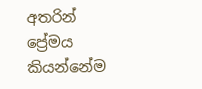අතරින් ප්‍රේමය කියන්නේම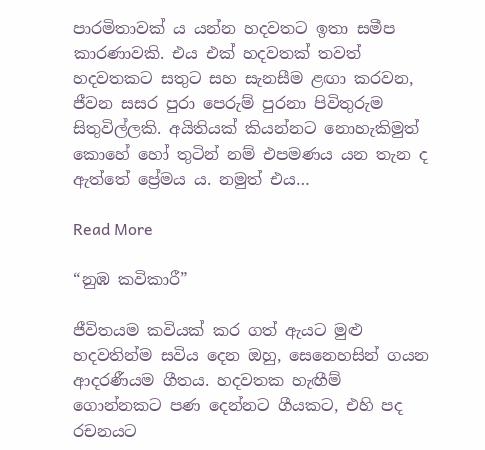පාරමිතාවක් ය යන්න හදවතට ඉතා සමීප කාරණාවකි. එය එක් හදවතක් තවත් හදවතකට සතුට සහ සැනසීම ළඟා කරවන, ජීවන සසර පුරා පෙරුම් පුරනා පිවිතුරුම සිතුවිල්ලකි. අයිතියක් කියන්නට නොහැකිමුත් කොහේ හෝ තුටින් නම් එපමණය යන තැන ද ඇත්තේ ප්‍රේමය ය. නමුත් එය…

Read More

“නුඹ කවිකාරී”

ජීවිතයම කවියක් කර ගත් ඇයට මුළු හදවතින්ම සවිය දෙන ඔහු, සෙනෙහසින් ගයන ආදරණීයම ගීතය. හදවතක හැඟීම් ගොන්නකට පණ දෙන්නට ගීයකට, එහි පද රචනයට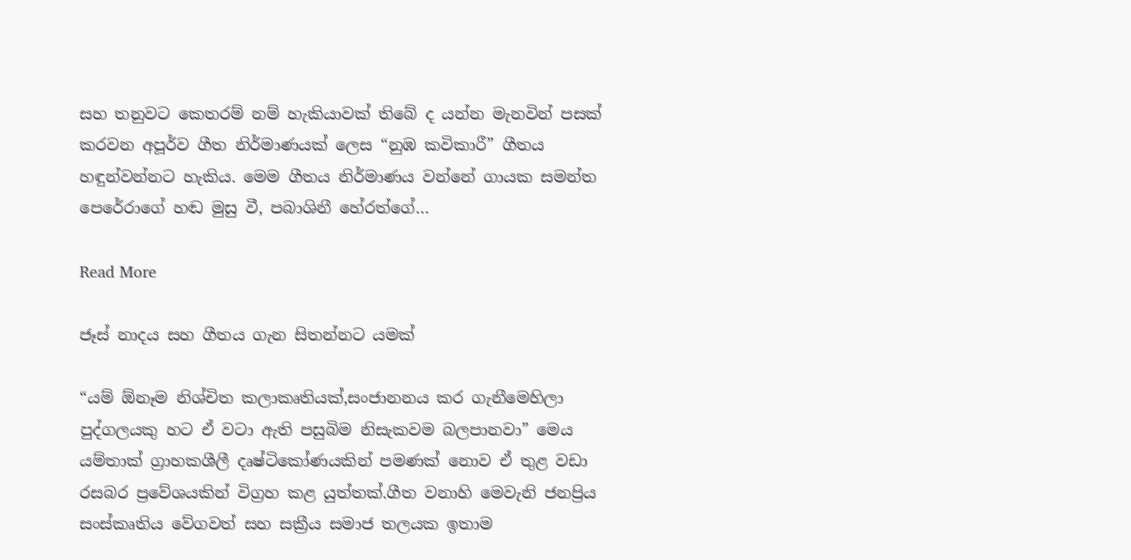සහ තනුවට කෙතරම් නම් හැකියාවක් තිබේ ද යන්න මැනවින් පසක් කරවන අපූර්ව ගීත නිර්මාණයක් ලෙස “නුඹ කවිකාරී” ගීතය හඳුන්වන්නට හැකිය. මෙම ගීතය නිර්මාණය වන්නේ ගායක සමන්ත පෙරේරාගේ හඬ මුසු වී, පබාශිනී හේරත්ගේ…

Read More

ජෑස් නාදය සහ ගීතය ගැන සිතන්නට යමක්

“යම් ඕනෑම නිශ්චිත කලාකෘතියක්,සංජානනය කර ගැනීමෙහිලා පුද්ගලයකු හට ඒ වටා ඇති පසුබිම නිසැකවම බලපානවා” මෙය යම්තාක් ග්‍රාහකශීලී දෘෂ්ටිකෝණයකින් පමණක් නොව ඒ තුළ වඩා රසබර ප්‍රවේශයකින් විග්‍රහ කළ යුත්තක්.ගීත වනාහි මෙවැනි ජනප්‍රිය සංස්කෘතිය වේගවත් සහ සක්‍රීය සමාජ තලයක ඉතාම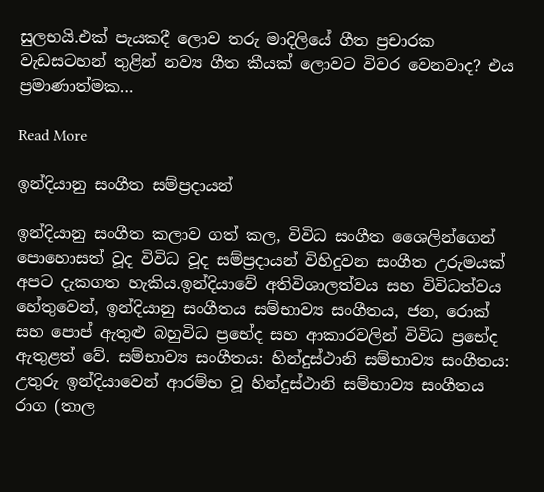සුලභයි.එක් පැයකදී ලොව තරු මාදිලියේ ගීත ප්‍රචාරක වැඩසටහන් තුළින් නව්‍ය ගීත කීයක් ලොවට විවර වෙනවාද? එය ප්‍රමාණාත්මක…

Read More

ඉන්දියානු සංගීත සම්ප්‍රදායන්

ඉන්දියානු සංගීත කලාව ගත් කල, විවිධ සංගීත ශෛලින්ගෙන් පොහොසත් වූද විවිධ වූද සම්ප්‍රදායන් විහිදුවන සංගීත උරුමයක් අපට දැකගත හැකිය.ඉන්දියාවේ අතිවිශාලත්වය සහ විවිධත්වය හේතුවෙන්, ඉන්දියානු සංගීතය සම්භාව්‍ය සංගීතය, ජන, රොක් සහ පොප් ඇතුළු බහුවිධ ප්‍රභේද සහ ආකාරවලින් විවිධ ප්‍රභේද ඇතුළත් වේ. සම්භාව්‍ය සංගීතය: හින්දුස්ථානි සම්භාව්‍ය සංගීතය: උතුරු ඉන්දියාවෙන් ආරම්භ වූ හින්දුස්ථානි සම්භාව්‍ය සංගීතය රාග (තාල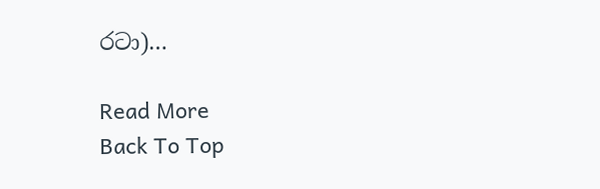රටා)…

Read More
Back To Top